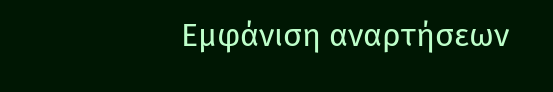Εμφάνιση αναρτήσεων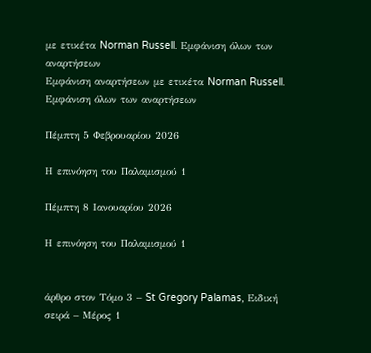με ετικέτα Norman Russell. Εμφάνιση όλων των αναρτήσεων
Εμφάνιση αναρτήσεων με ετικέτα Norman Russell. Εμφάνιση όλων των αναρτήσεων

Πέμπτη 5 Φεβρουαρίου 2026

Η επινόηση του Παλαμισμού 1

Πέμπτη 8 Ιανουαρίου 2026

Η επινόηση του Παλαμισμού 1


άρθρο στον Τόμο 3 – St Gregory Palamas, Ειδική σειρά – Μέρος 1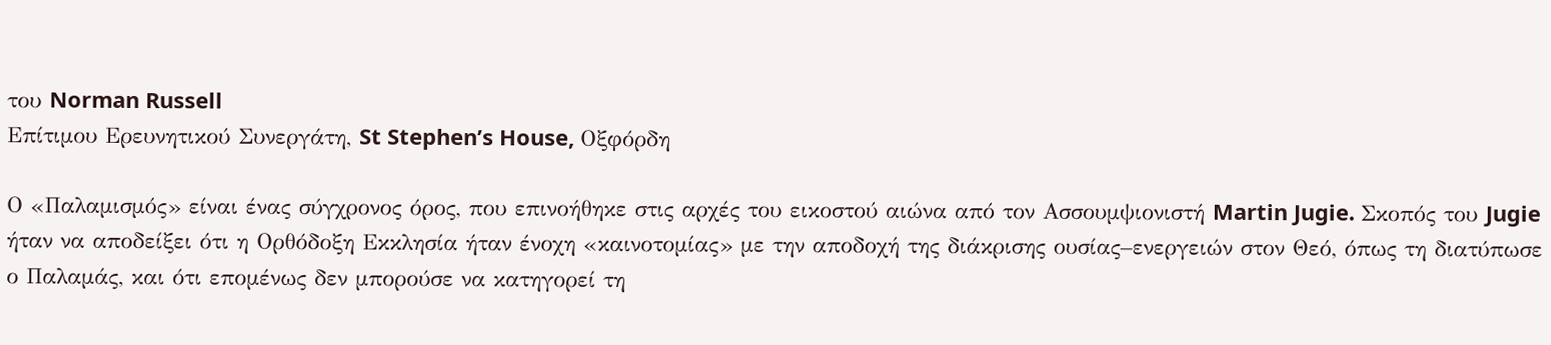του Norman Russell
Επίτιμου Ερευνητικού Συνεργάτη, St Stephen’s House, Οξφόρδη

Ο «Παλαμισμός» είναι ένας σύγχρονος όρος, που επινοήθηκε στις αρχές του εικοστού αιώνα από τον Ασσουμψιονιστή Martin Jugie. Σκοπός του Jugie ήταν να αποδείξει ότι η Ορθόδοξη Εκκλησία ήταν ένοχη «καινοτομίας» με την αποδοχή της διάκρισης ουσίας–ενεργειών στον Θεό, όπως τη διατύπωσε ο Παλαμάς, και ότι επομένως δεν μπορούσε να κατηγορεί τη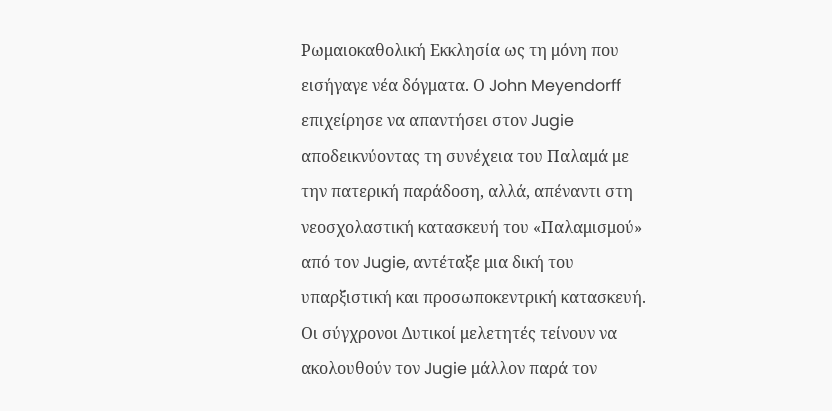Ρωμαιοκαθολική Εκκλησία ως τη μόνη που εισήγαγε νέα δόγματα. Ο John Meyendorff επιχείρησε να απαντήσει στον Jugie αποδεικνύοντας τη συνέχεια του Παλαμά με την πατερική παράδοση, αλλά, απέναντι στη νεοσχολαστική κατασκευή του «Παλαμισμού» από τον Jugie, αντέταξε μια δική του υπαρξιστική και προσωποκεντρική κατασκευή. Οι σύγχρονοι Δυτικοί μελετητές τείνουν να ακολουθούν τον Jugie μάλλον παρά τον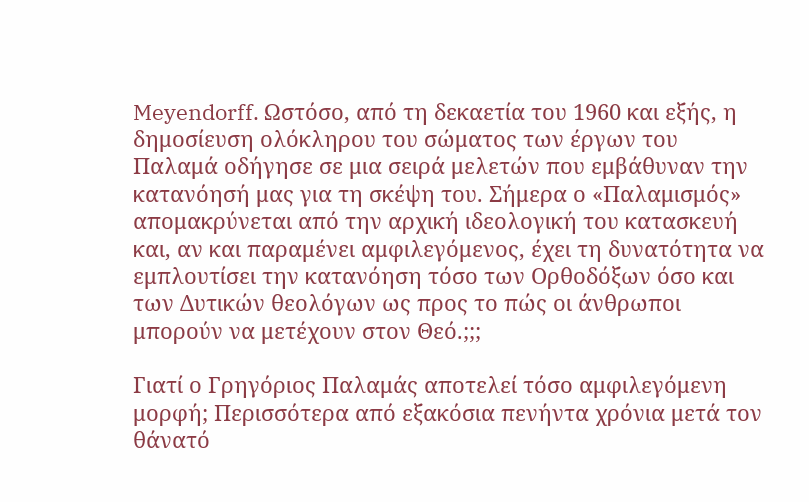Meyendorff. Ωστόσο, από τη δεκαετία του 1960 και εξής, η δημοσίευση ολόκληρου του σώματος των έργων του Παλαμά οδήγησε σε μια σειρά μελετών που εμβάθυναν την κατανόησή μας για τη σκέψη του. Σήμερα ο «Παλαμισμός» απομακρύνεται από την αρχική ιδεολογική του κατασκευή και, αν και παραμένει αμφιλεγόμενος, έχει τη δυνατότητα να εμπλουτίσει την κατανόηση τόσο των Ορθοδόξων όσο και των Δυτικών θεολόγων ως προς το πώς οι άνθρωποι μπορούν να μετέχουν στον Θεό.;;;

Γιατί ο Γρηγόριος Παλαμάς αποτελεί τόσο αμφιλεγόμενη μορφή; Περισσότερα από εξακόσια πενήντα χρόνια μετά τον θάνατό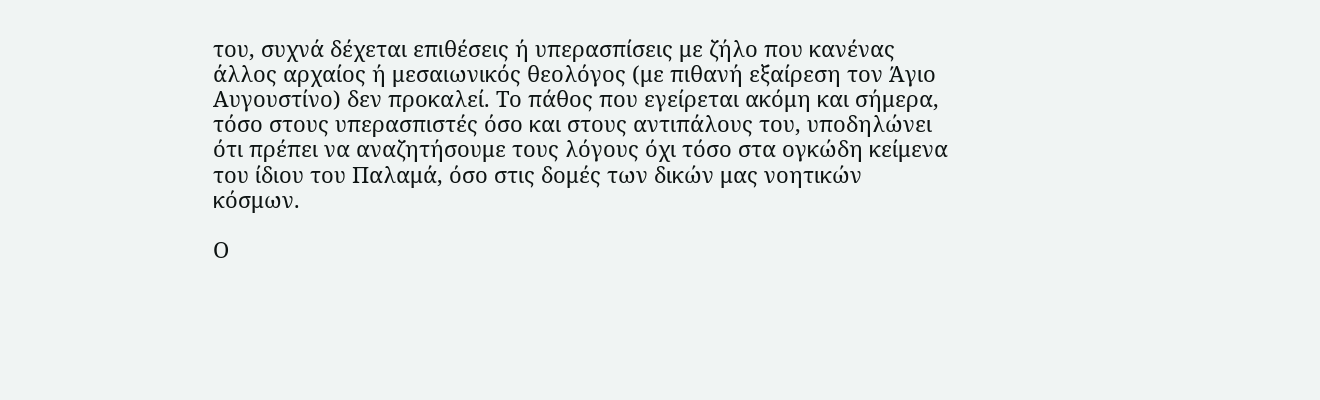του, συχνά δέχεται επιθέσεις ή υπερασπίσεις με ζήλο που κανένας άλλος αρχαίος ή μεσαιωνικός θεολόγος (με πιθανή εξαίρεση τον Άγιο Αυγουστίνο) δεν προκαλεί. Το πάθος που εγείρεται ακόμη και σήμερα, τόσο στους υπερασπιστές όσο και στους αντιπάλους του, υποδηλώνει ότι πρέπει να αναζητήσουμε τους λόγους όχι τόσο στα ογκώδη κείμενα του ίδιου του Παλαμά, όσο στις δομές των δικών μας νοητικών κόσμων.

Ο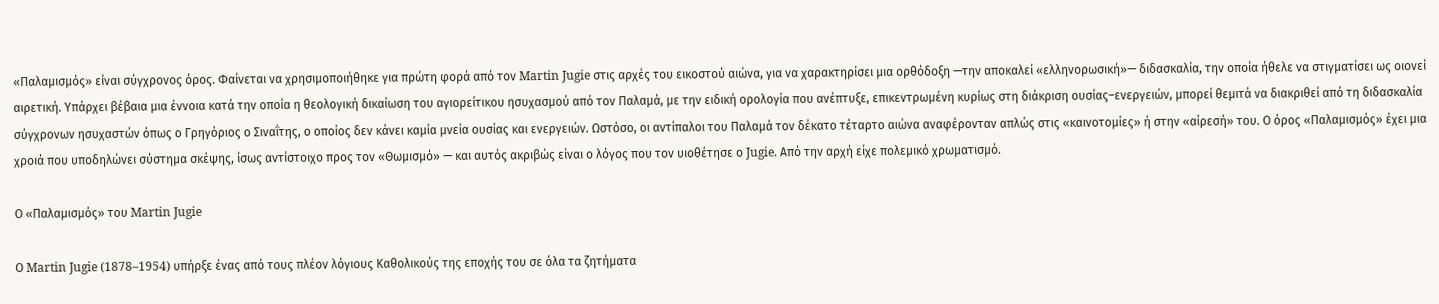«Παλαμισμός» είναι σύγχρονος όρος. Φαίνεται να χρησιμοποιήθηκε για πρώτη φορά από τον Martin Jugie στις αρχές του εικοστού αιώνα, για να χαρακτηρίσει μια ορθόδοξη —την αποκαλεί «ελληνορωσική»— διδασκαλία, την οποία ήθελε να στιγματίσει ως οιονεί αιρετική. Υπάρχει βέβαια μια έννοια κατά την οποία η θεολογική δικαίωση του αγιορείτικου ησυχασμού από τον Παλαμά, με την ειδική ορολογία που ανέπτυξε, επικεντρωμένη κυρίως στη διάκριση ουσίας–ενεργειών, μπορεί θεμιτά να διακριθεί από τη διδασκαλία σύγχρονων ησυχαστών όπως ο Γρηγόριος ο Σιναΐτης, ο οποίος δεν κάνει καμία μνεία ουσίας και ενεργειών. Ωστόσο, οι αντίπαλοι του Παλαμά τον δέκατο τέταρτο αιώνα αναφέρονταν απλώς στις «καινοτομίες» ή στην «αίρεσή» του. Ο όρος «Παλαμισμός» έχει μια χροιά που υποδηλώνει σύστημα σκέψης, ίσως αντίστοιχο προς τον «Θωμισμό» — και αυτός ακριβώς είναι ο λόγος που τον υιοθέτησε ο Jugie. Από την αρχή είχε πολεμικό χρωματισμό.

Ο «Παλαμισμός» του Martin Jugie

Ο Martin Jugie (1878–1954) υπήρξε ένας από τους πλέον λόγιους Καθολικούς της εποχής του σε όλα τα ζητήματα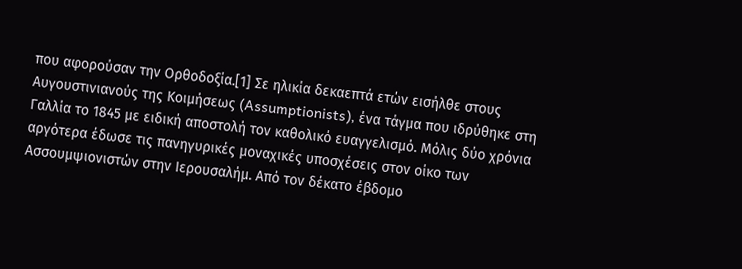που αφορούσαν την Ορθοδοξία.[1] Σε ηλικία δεκαεπτά ετών εισήλθε στους Αυγουστινιανούς της Κοιμήσεως (Assumptionists), ένα τάγμα που ιδρύθηκε στη Γαλλία το 1845 με ειδική αποστολή τον καθολικό ευαγγελισμό. Μόλις δύο χρόνια αργότερα έδωσε τις πανηγυρικές μοναχικές υποσχέσεις στον οίκο των Ασσουμψιονιστών στην Ιερουσαλήμ. Από τον δέκατο έβδομο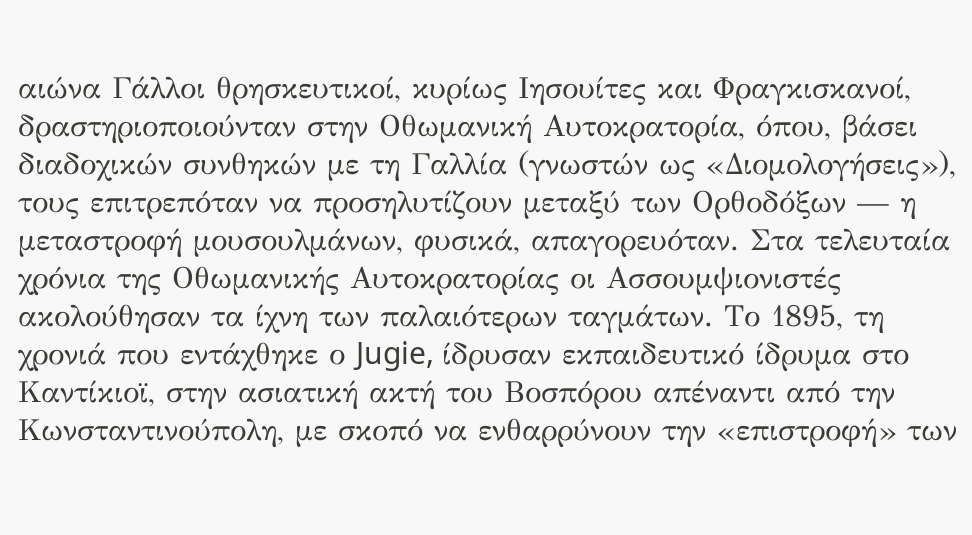αιώνα Γάλλοι θρησκευτικοί, κυρίως Ιησουίτες και Φραγκισκανοί, δραστηριοποιούνταν στην Οθωμανική Αυτοκρατορία, όπου, βάσει διαδοχικών συνθηκών με τη Γαλλία (γνωστών ως «Διομολογήσεις»), τους επιτρεπόταν να προσηλυτίζουν μεταξύ των Ορθοδόξων — η μεταστροφή μουσουλμάνων, φυσικά, απαγορευόταν. Στα τελευταία χρόνια της Οθωμανικής Αυτοκρατορίας οι Ασσουμψιονιστές ακολούθησαν τα ίχνη των παλαιότερων ταγμάτων. Το 1895, τη χρονιά που εντάχθηκε ο Jugie, ίδρυσαν εκπαιδευτικό ίδρυμα στο Καντίκιοϊ, στην ασιατική ακτή του Βοσπόρου απέναντι από την Κωνσταντινούπολη, με σκοπό να ενθαρρύνουν την «επιστροφή» των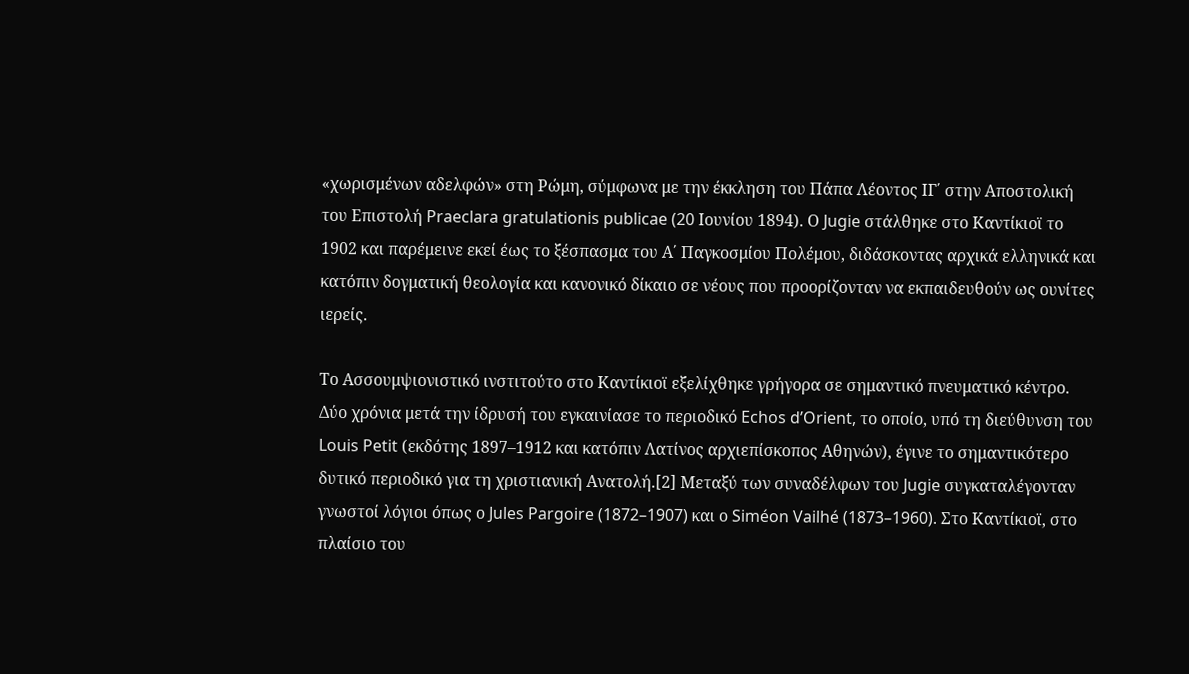«χωρισμένων αδελφών» στη Ρώμη, σύμφωνα με την έκκληση του Πάπα Λέοντος ΙΓ΄ στην Αποστολική του Επιστολή Praeclara gratulationis publicae (20 Ιουνίου 1894). Ο Jugie στάλθηκε στο Καντίκιοϊ το 1902 και παρέμεινε εκεί έως το ξέσπασμα του Α΄ Παγκοσμίου Πολέμου, διδάσκοντας αρχικά ελληνικά και κατόπιν δογματική θεολογία και κανονικό δίκαιο σε νέους που προορίζονταν να εκπαιδευθούν ως ουνίτες ιερείς.

Το Ασσουμψιονιστικό ινστιτούτο στο Καντίκιοϊ εξελίχθηκε γρήγορα σε σημαντικό πνευματικό κέντρο. Δύο χρόνια μετά την ίδρυσή του εγκαινίασε το περιοδικό Echos d’Orient, το οποίο, υπό τη διεύθυνση του Louis Petit (εκδότης 1897–1912 και κατόπιν Λατίνος αρχιεπίσκοπος Αθηνών), έγινε το σημαντικότερο δυτικό περιοδικό για τη χριστιανική Ανατολή.[2] Μεταξύ των συναδέλφων του Jugie συγκαταλέγονταν γνωστοί λόγιοι όπως ο Jules Pargoire (1872–1907) και ο Siméon Vailhé (1873–1960). Στο Καντίκιοϊ, στο πλαίσιο του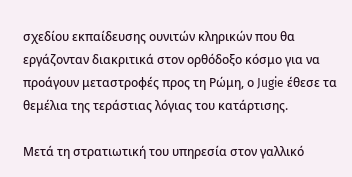σχεδίου εκπαίδευσης ουνιτών κληρικών που θα εργάζονταν διακριτικά στον ορθόδοξο κόσμο για να προάγουν μεταστροφές προς τη Ρώμη, ο Jugie έθεσε τα θεμέλια της τεράστιας λόγιας του κατάρτισης.

Μετά τη στρατιωτική του υπηρεσία στον γαλλικό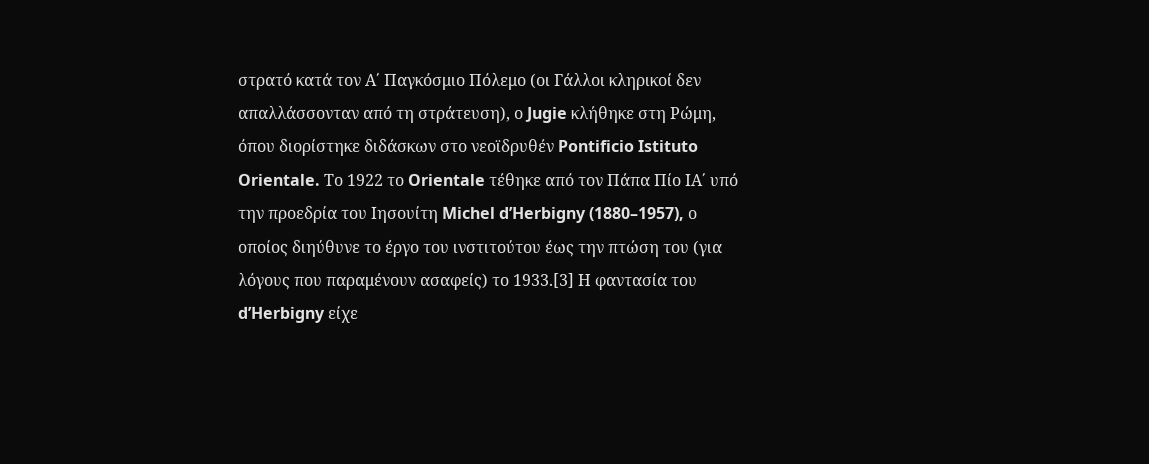στρατό κατά τον Α΄ Παγκόσμιο Πόλεμο (οι Γάλλοι κληρικοί δεν απαλλάσσονταν από τη στράτευση), ο Jugie κλήθηκε στη Ρώμη, όπου διορίστηκε διδάσκων στο νεοϊδρυθέν Pontificio Istituto Orientale. Το 1922 το Orientale τέθηκε από τον Πάπα Πίο ΙΑ΄ υπό την προεδρία του Ιησουίτη Michel d’Herbigny (1880–1957), ο οποίος διηύθυνε το έργο του ινστιτούτου έως την πτώση του (για λόγους που παραμένουν ασαφείς) το 1933.[3] Η φαντασία του d’Herbigny είχε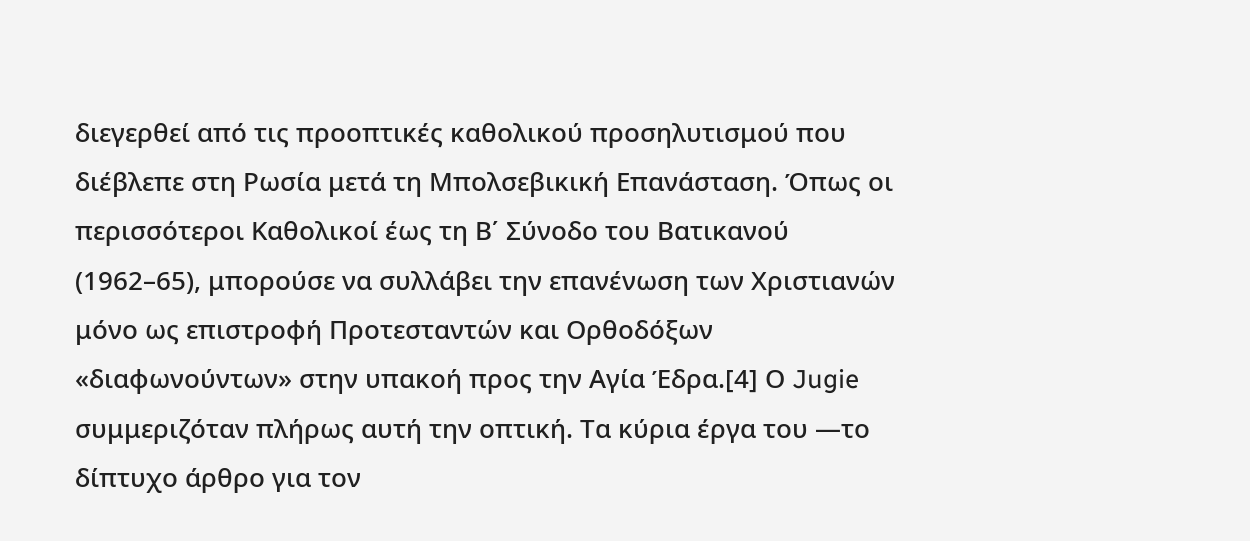διεγερθεί από τις προοπτικές καθολικού προσηλυτισμού που διέβλεπε στη Ρωσία μετά τη Μπολσεβικική Επανάσταση. Όπως οι περισσότεροι Καθολικοί έως τη Β΄ Σύνοδο του Βατικανού (1962–65), μπορούσε να συλλάβει την επανένωση των Χριστιανών μόνο ως επιστροφή Προτεσταντών και Ορθοδόξων «διαφωνούντων» στην υπακοή προς την Αγία Έδρα.[4] Ο Jugie συμμεριζόταν πλήρως αυτή την οπτική. Τα κύρια έργα του —το δίπτυχο άρθρο για τον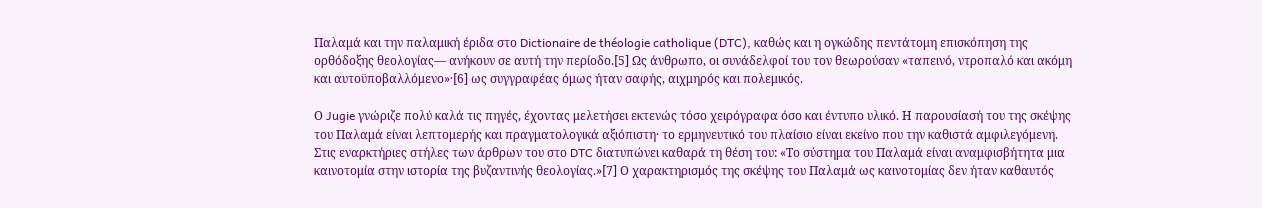Παλαμά και την παλαμική έριδα στο Dictionaire de théologie catholique (DTC), καθώς και η ογκώδης πεντάτομη επισκόπηση της ορθόδοξης θεολογίας— ανήκουν σε αυτή την περίοδο.[5] Ως άνθρωπο, οι συνάδελφοί του τον θεωρούσαν «ταπεινό, ντροπαλό και ακόμη και αυτοϋποβαλλόμενο»·[6] ως συγγραφέας όμως ήταν σαφής, αιχμηρός και πολεμικός.

Ο Jugie γνώριζε πολύ καλά τις πηγές, έχοντας μελετήσει εκτενώς τόσο χειρόγραφα όσο και έντυπο υλικό. Η παρουσίασή του της σκέψης του Παλαμά είναι λεπτομερής και πραγματολογικά αξιόπιστη· το ερμηνευτικό του πλαίσιο είναι εκείνο που την καθιστά αμφιλεγόμενη. Στις εναρκτήριες στήλες των άρθρων του στο DTC διατυπώνει καθαρά τη θέση του: «Το σύστημα του Παλαμά είναι αναμφισβήτητα μια καινοτομία στην ιστορία της βυζαντινής θεολογίας.»[7] Ο χαρακτηρισμός της σκέψης του Παλαμά ως καινοτομίας δεν ήταν καθαυτός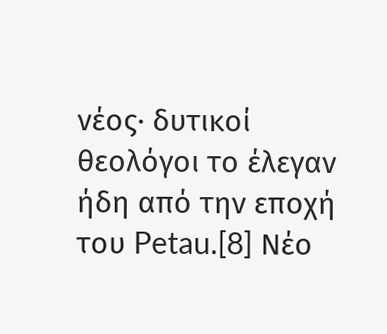νέος· δυτικοί θεολόγοι το έλεγαν ήδη από την εποχή του Petau.[8] Νέο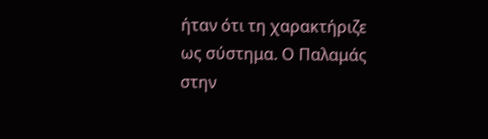ήταν ότι τη χαρακτήριζε ως σύστημα. Ο Παλαμάς στην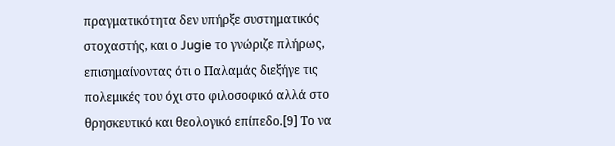πραγματικότητα δεν υπήρξε συστηματικός στοχαστής, και ο Jugie το γνώριζε πλήρως, επισημαίνοντας ότι ο Παλαμάς διεξήγε τις πολεμικές του όχι στο φιλοσοφικό αλλά στο θρησκευτικό και θεολογικό επίπεδο.[9] Το να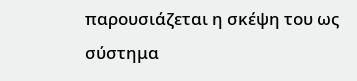παρουσιάζεται η σκέψη του ως σύστημα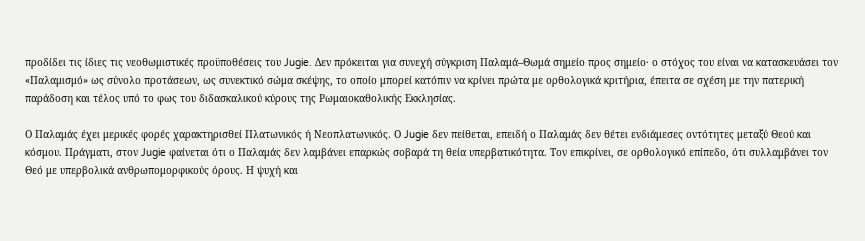προδίδει τις ίδιες τις νεοθωμιστικές προϋποθέσεις του Jugie. Δεν πρόκειται για συνεχή σύγκριση Παλαμά–Θωμά σημείο προς σημείο· ο στόχος του είναι να κατασκευάσει τον «Παλαμισμό» ως σύνολο προτάσεων, ως συνεκτικό σώμα σκέψης, το οποίο μπορεί κατόπιν να κρίνει πρώτα με ορθολογικά κριτήρια, έπειτα σε σχέση με την πατερική παράδοση και τέλος υπό το φως του διδασκαλικού κύρους της Ρωμαιοκαθολικής Εκκλησίας.

Ο Παλαμάς έχει μερικές φορές χαρακτηρισθεί Πλατωνικός ή Νεοπλατωνικός. Ο Jugie δεν πείθεται, επειδή ο Παλαμάς δεν θέτει ενδιάμεσες οντότητες μεταξύ Θεού και κόσμου. Πράγματι, στον Jugie φαίνεται ότι ο Παλαμάς δεν λαμβάνει επαρκώς σοβαρά τη θεία υπερβατικότητα. Τον επικρίνει, σε ορθολογικό επίπεδο, ότι συλλαμβάνει τον Θεό με υπερβολικά ανθρωπομορφικούς όρους. Η ψυχή και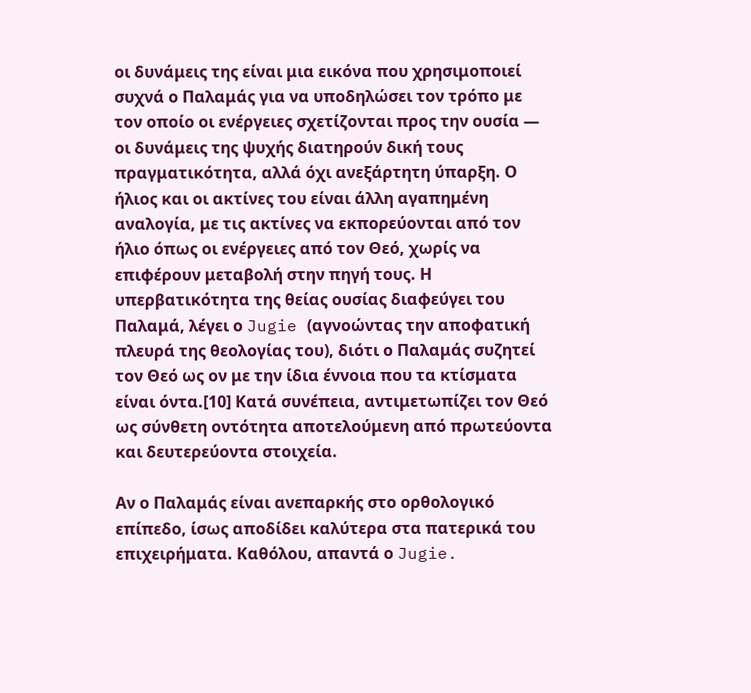οι δυνάμεις της είναι μια εικόνα που χρησιμοποιεί συχνά ο Παλαμάς για να υποδηλώσει τον τρόπο με τον οποίο οι ενέργειες σχετίζονται προς την ουσία — οι δυνάμεις της ψυχής διατηρούν δική τους πραγματικότητα, αλλά όχι ανεξάρτητη ύπαρξη. Ο ήλιος και οι ακτίνες του είναι άλλη αγαπημένη αναλογία, με τις ακτίνες να εκπορεύονται από τον ήλιο όπως οι ενέργειες από τον Θεό, χωρίς να επιφέρουν μεταβολή στην πηγή τους. Η υπερβατικότητα της θείας ουσίας διαφεύγει του Παλαμά, λέγει ο Jugie (αγνοώντας την αποφατική πλευρά της θεολογίας του), διότι ο Παλαμάς συζητεί τον Θεό ως ον με την ίδια έννοια που τα κτίσματα είναι όντα.[10] Κατά συνέπεια, αντιμετωπίζει τον Θεό ως σύνθετη οντότητα αποτελούμενη από πρωτεύοντα και δευτερεύοντα στοιχεία.

Αν ο Παλαμάς είναι ανεπαρκής στο ορθολογικό επίπεδο, ίσως αποδίδει καλύτερα στα πατερικά του επιχειρήματα. Καθόλου, απαντά ο Jugie.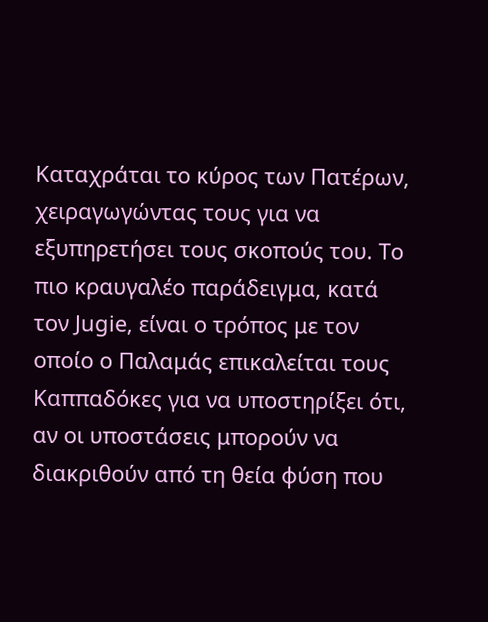Καταχράται το κύρος των Πατέρων, χειραγωγώντας τους για να εξυπηρετήσει τους σκοπούς του. Το πιο κραυγαλέο παράδειγμα, κατά τον Jugie, είναι ο τρόπος με τον οποίο ο Παλαμάς επικαλείται τους Καππαδόκες για να υποστηρίξει ότι, αν οι υποστάσεις μπορούν να διακριθούν από τη θεία φύση που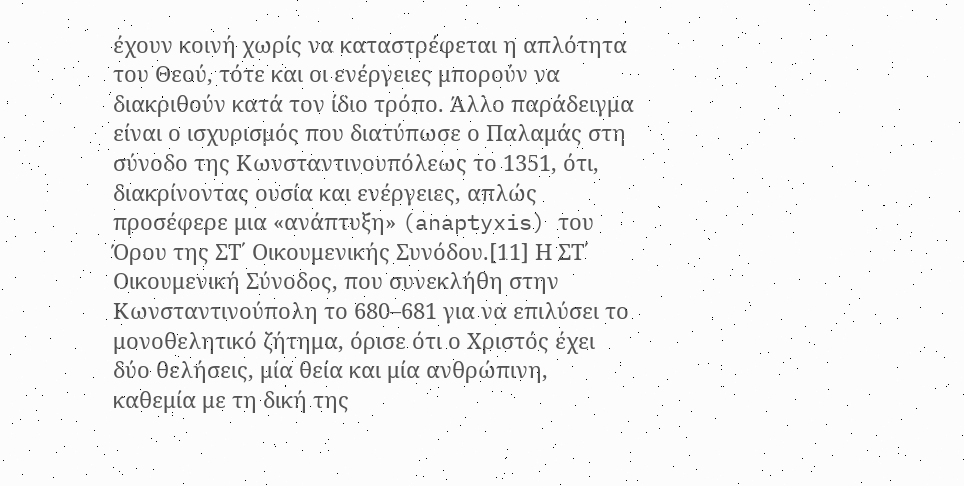έχουν κοινή χωρίς να καταστρέφεται η απλότητα του Θεού, τότε και οι ενέργειες μπορούν να διακριθούν κατά τον ίδιο τρόπο. Άλλο παράδειγμα είναι ο ισχυρισμός που διατύπωσε ο Παλαμάς στη σύνοδο της Κωνσταντινουπόλεως το 1351, ότι, διακρίνοντας ουσία και ενέργειες, απλώς προσέφερε μια «ανάπτυξη» (anaptyxis) του Όρου της ΣΤ΄ Οικουμενικής Συνόδου.[11] Η ΣΤ΄ Οικουμενική Σύνοδος, που συνεκλήθη στην Κωνσταντινούπολη το 680–681 για να επιλύσει το μονοθελητικό ζήτημα, όρισε ότι ο Χριστός έχει δύο θελήσεις, μία θεία και μία ανθρώπινη, καθεμία με τη δική της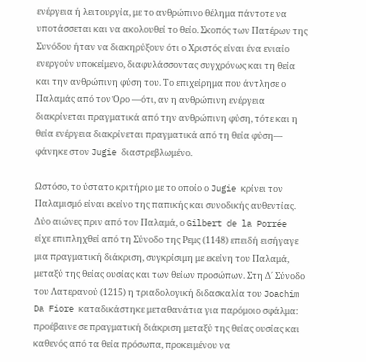ενέργεια ή λειτουργία, με το ανθρώπινο θέλημα πάντοτε να υποτάσσεται και να ακολουθεί το θείο. Σκοπός των Πατέρων της Συνόδου ήταν να διακηρύξουν ότι ο Χριστός είναι ένα ενιαίο ενεργούν υποκείμενο, διαφυλάσσοντας συγχρόνως και τη θεία και την ανθρώπινη φύση του. Το επιχείρημα που άντλησε ο Παλαμάς από τον Όρο —ότι, αν η ανθρώπινη ενέργεια διακρίνεται πραγματικά από την ανθρώπινη φύση, τότε και η θεία ενέργεια διακρίνεται πραγματικά από τη θεία φύση— φάνηκε στον Jugie διαστρεβλωμένο.

Ωστόσο, το ύστατο κριτήριο με το οποίο ο Jugie κρίνει τον Παλαμισμό είναι εκείνο της παπικής και συνοδικής αυθεντίας. Δύο αιώνες πριν από τον Παλαμά, ο Gilbert de la Porrée είχε επιπληχθεί από τη Σύνοδο της Ρεμς (1148) επειδή εισήγαγε μια πραγματική διάκριση, συγκρίσιμη με εκείνη του Παλαμά, μεταξύ της θείας ουσίας και των θείων προσώπων. Στη Δ΄ Σύνοδο του Λατερανού (1215) η τριαδολογική διδασκαλία του Joachim Da Fiore καταδικάστηκε μεταθανάτια για παρόμοιο σφάλμα: προέβαινε σε πραγματική διάκριση μεταξύ της θείας ουσίας και καθενός από τα θεία πρόσωπα, προκειμένου να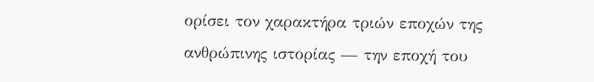ορίσει τον χαρακτήρα τριών εποχών της ανθρώπινης ιστορίας — την εποχή του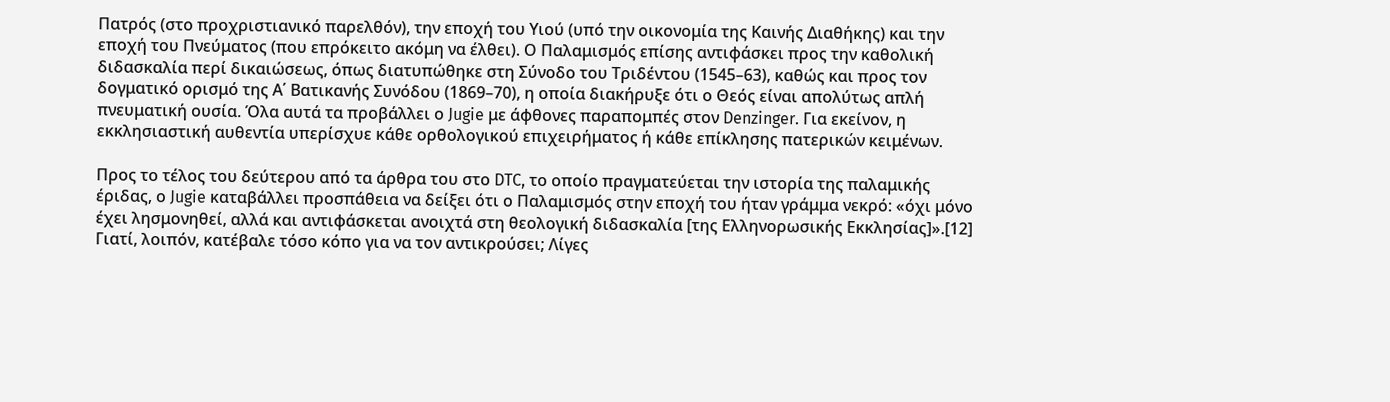Πατρός (στο προχριστιανικό παρελθόν), την εποχή του Υιού (υπό την οικονομία της Καινής Διαθήκης) και την εποχή του Πνεύματος (που επρόκειτο ακόμη να έλθει). Ο Παλαμισμός επίσης αντιφάσκει προς την καθολική διδασκαλία περί δικαιώσεως, όπως διατυπώθηκε στη Σύνοδο του Τριδέντου (1545–63), καθώς και προς τον δογματικό ορισμό της Α΄ Βατικανής Συνόδου (1869–70), η οποία διακήρυξε ότι ο Θεός είναι απολύτως απλή πνευματική ουσία. Όλα αυτά τα προβάλλει ο Jugie με άφθονες παραπομπές στον Denzinger. Για εκείνον, η εκκλησιαστική αυθεντία υπερίσχυε κάθε ορθολογικού επιχειρήματος ή κάθε επίκλησης πατερικών κειμένων.

Προς το τέλος του δεύτερου από τα άρθρα του στο DTC, το οποίο πραγματεύεται την ιστορία της παλαμικής έριδας, ο Jugie καταβάλλει προσπάθεια να δείξει ότι ο Παλαμισμός στην εποχή του ήταν γράμμα νεκρό: «όχι μόνο έχει λησμονηθεί, αλλά και αντιφάσκεται ανοιχτά στη θεολογική διδασκαλία [της Ελληνορωσικής Εκκλησίας]».[12] Γιατί, λοιπόν, κατέβαλε τόσο κόπο για να τον αντικρούσει; Λίγες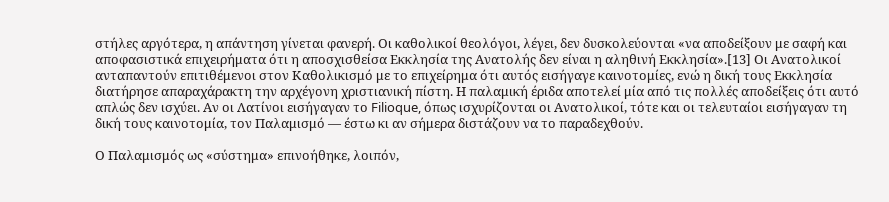στήλες αργότερα, η απάντηση γίνεται φανερή. Οι καθολικοί θεολόγοι, λέγει, δεν δυσκολεύονται «να αποδείξουν με σαφή και αποφασιστικά επιχειρήματα ότι η αποσχισθείσα Εκκλησία της Ανατολής δεν είναι η αληθινή Εκκλησία».[13] Οι Ανατολικοί ανταπαντούν επιτιθέμενοι στον Καθολικισμό με το επιχείρημα ότι αυτός εισήγαγε καινοτομίες, ενώ η δική τους Εκκλησία διατήρησε απαραχάρακτη την αρχέγονη χριστιανική πίστη. Η παλαμική έριδα αποτελεί μία από τις πολλές αποδείξεις ότι αυτό απλώς δεν ισχύει. Αν οι Λατίνοι εισήγαγαν το Filioque, όπως ισχυρίζονται οι Ανατολικοί, τότε και οι τελευταίοι εισήγαγαν τη δική τους καινοτομία, τον Παλαμισμό — έστω κι αν σήμερα διστάζουν να το παραδεχθούν.

Ο Παλαμισμός ως «σύστημα» επινοήθηκε, λοιπόν,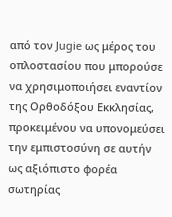από τον Jugie ως μέρος του οπλοστασίου που μπορούσε να χρησιμοποιήσει εναντίον της Ορθοδόξου Εκκλησίας, προκειμένου να υπονομεύσει την εμπιστοσύνη σε αυτήν ως αξιόπιστο φορέα σωτηρίας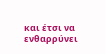και έτσι να ενθαρρύνει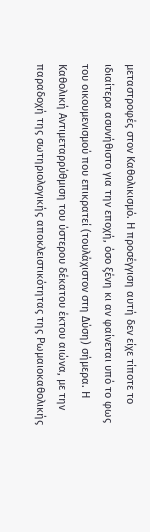μεταστροφές στον Καθολικισμό. Η προσέγγιση αυτή δεν είχε τίποτε το ιδιαίτερα ασυνήθιστο για την εποχή, όσο ξένη κι αν φαίνεται υπό το φως του οικουμενισμού που επικρατεί (τουλάχιστον στη Δύση) σήμερα. Η Καθολική Αντιμεταρρύθμιση του ύστερου δέκατου έκτου αιώνα, με την παραδοχή της σωτηριολογικής αποκλειστικότητας της Ρωμαιοκαθολικής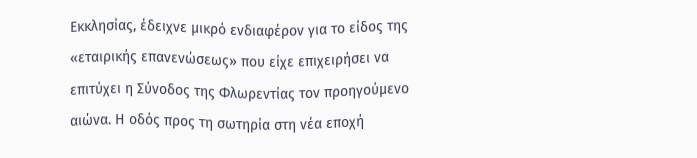Εκκλησίας, έδειχνε μικρό ενδιαφέρον για το είδος της «εταιρικής επανενώσεως» που είχε επιχειρήσει να επιτύχει η Σύνοδος της Φλωρεντίας τον προηγούμενο αιώνα. Η οδός προς τη σωτηρία στη νέα εποχή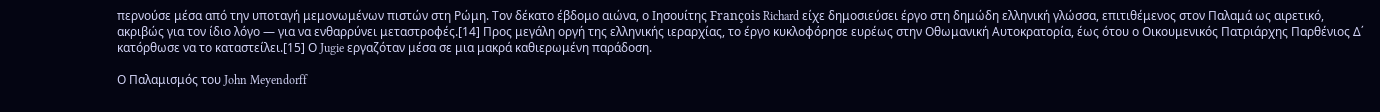περνούσε μέσα από την υποταγή μεμονωμένων πιστών στη Ρώμη. Τον δέκατο έβδομο αιώνα, ο Ιησουίτης François Richard είχε δημοσιεύσει έργο στη δημώδη ελληνική γλώσσα, επιτιθέμενος στον Παλαμά ως αιρετικό, ακριβώς για τον ίδιο λόγο — για να ενθαρρύνει μεταστροφές.[14] Προς μεγάλη οργή της ελληνικής ιεραρχίας, το έργο κυκλοφόρησε ευρέως στην Οθωμανική Αυτοκρατορία, έως ότου ο Οικουμενικός Πατριάρχης Παρθένιος Δ΄ κατόρθωσε να το καταστείλει.[15] Ο Jugie εργαζόταν μέσα σε μια μακρά καθιερωμένη παράδοση.

Ο Παλαμισμός του John Meyendorff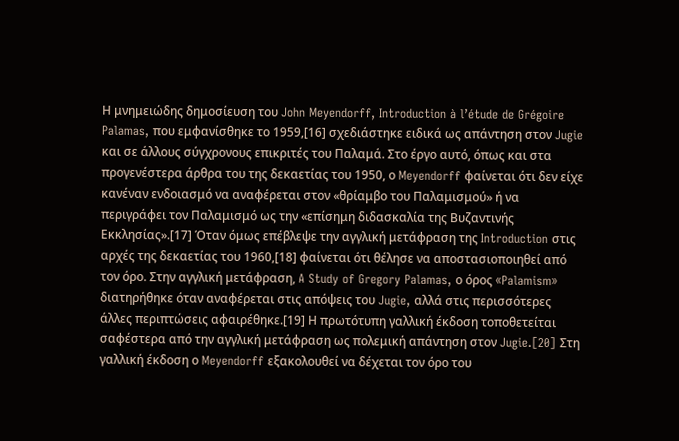Η μνημειώδης δημοσίευση του John Meyendorff, Introduction à l’étude de Grégoire Palamas, που εμφανίσθηκε το 1959,[16] σχεδιάστηκε ειδικά ως απάντηση στον Jugie και σε άλλους σύγχρονους επικριτές του Παλαμά. Στο έργο αυτό, όπως και στα προγενέστερα άρθρα του της δεκαετίας του 1950, ο Meyendorff φαίνεται ότι δεν είχε κανέναν ενδοιασμό να αναφέρεται στον «θρίαμβο του Παλαμισμού» ή να περιγράφει τον Παλαμισμό ως την «επίσημη διδασκαλία της Βυζαντινής Εκκλησίας».[17] Όταν όμως επέβλεψε την αγγλική μετάφραση της Introduction στις αρχές της δεκαετίας του 1960,[18] φαίνεται ότι θέλησε να αποστασιοποιηθεί από τον όρο. Στην αγγλική μετάφραση, A Study of Gregory Palamas, ο όρος «Palamism» διατηρήθηκε όταν αναφέρεται στις απόψεις του Jugie, αλλά στις περισσότερες άλλες περιπτώσεις αφαιρέθηκε.[19] Η πρωτότυπη γαλλική έκδοση τοποθετείται σαφέστερα από την αγγλική μετάφραση ως πολεμική απάντηση στον Jugie.[20] Στη γαλλική έκδοση ο Meyendorff εξακολουθεί να δέχεται τον όρο του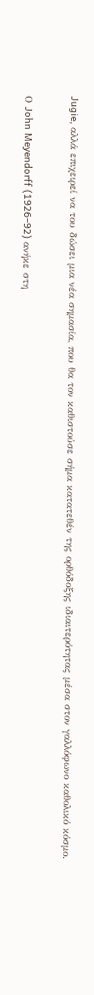Jugie, αλλά επιχειρεί να του δώσει μια νέα σημασία, που θα τον καθιστούσε σήμα κατατεθέν της ορθόδοξης ιδιαιτερότητας μέσα στον γαλλόφωνο καθολικό κόσμο.

Ο John Meyendorff (1926–92) ανήκε στη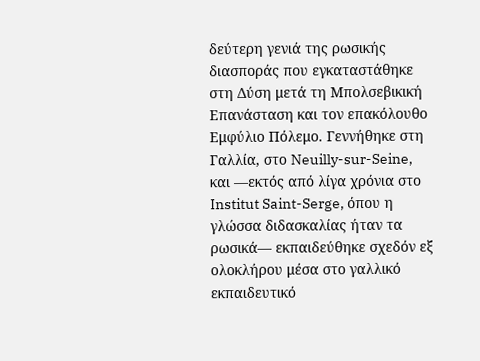δεύτερη γενιά της ρωσικής διασποράς που εγκαταστάθηκε στη Δύση μετά τη Μπολσεβικική Επανάσταση και τον επακόλουθο Εμφύλιο Πόλεμο. Γεννήθηκε στη Γαλλία, στο Neuilly-sur-Seine, και —εκτός από λίγα χρόνια στο Institut Saint-Serge, όπου η γλώσσα διδασκαλίας ήταν τα ρωσικά— εκπαιδεύθηκε σχεδόν εξ ολοκλήρου μέσα στο γαλλικό εκπαιδευτικό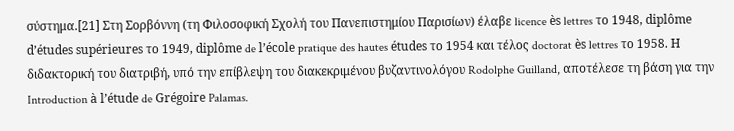σύστημα.[21] Στη Σορβόννη (τη Φιλοσοφική Σχολή του Πανεπιστημίου Παρισίων) έλαβε licence ès lettres το 1948, diplôme d’études supérieures το 1949, diplôme de l’école pratique des hautes études το 1954 και τέλος doctorat ès lettres το 1958. Η διδακτορική του διατριβή, υπό την επίβλεψη του διακεκριμένου βυζαντινολόγου Rodolphe Guilland, αποτέλεσε τη βάση για την Introduction à l’étude de Grégoire Palamas.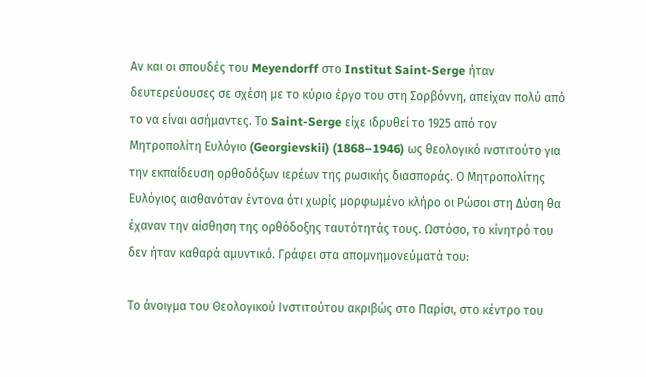Αν και οι σπουδές του Meyendorff στο Institut Saint-Serge ήταν δευτερεύουσες σε σχέση με το κύριο έργο του στη Σορβόννη, απείχαν πολύ από το να είναι ασήμαντες. Το Saint-Serge είχε ιδρυθεί το 1925 από τον Μητροπολίτη Ευλόγιο (Georgievskii) (1868–1946) ως θεολογικό ινστιτούτο για την εκπαίδευση ορθοδόξων ιερέων της ρωσικής διασποράς. Ο Μητροπολίτης Ευλόγιος αισθανόταν έντονα ότι χωρίς μορφωμένο κλήρο οι Ρώσοι στη Δύση θα έχαναν την αίσθηση της ορθόδοξης ταυτότητάς τους. Ωστόσο, το κίνητρό του δεν ήταν καθαρά αμυντικό. Γράφει στα απομνημονεύματά του:

Το άνοιγμα του Θεολογικού Ινστιτούτου ακριβώς στο Παρίσι, στο κέντρο του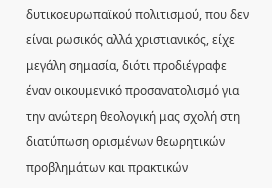δυτικοευρωπαϊκού πολιτισμού, που δεν είναι ρωσικός αλλά χριστιανικός, είχε μεγάλη σημασία, διότι προδιέγραφε έναν οικουμενικό προσανατολισμό για την ανώτερη θεολογική μας σχολή στη διατύπωση ορισμένων θεωρητικών προβλημάτων και πρακτικών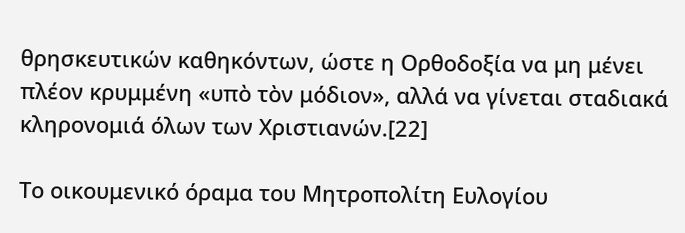θρησκευτικών καθηκόντων, ώστε η Ορθοδοξία να μη μένει πλέον κρυμμένη «υπὸ τὸν μόδιον», αλλά να γίνεται σταδιακά κληρονομιά όλων των Χριστιανών.[22]

Το οικουμενικό όραμα του Μητροπολίτη Ευλογίου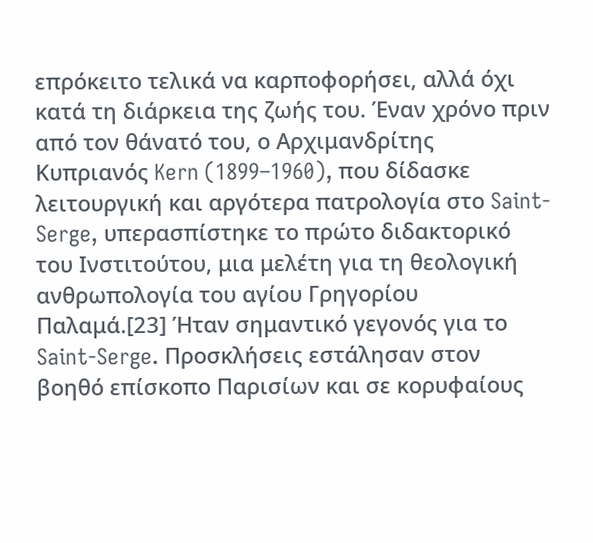επρόκειτο τελικά να καρποφορήσει, αλλά όχι κατά τη διάρκεια της ζωής του. Έναν χρόνο πριν από τον θάνατό του, ο Αρχιμανδρίτης Κυπριανός Kern (1899–1960), που δίδασκε λειτουργική και αργότερα πατρολογία στο Saint-Serge, υπερασπίστηκε το πρώτο διδακτορικό του Ινστιτούτου, μια μελέτη για τη θεολογική ανθρωπολογία του αγίου Γρηγορίου Παλαμά.[23] Ήταν σημαντικό γεγονός για το Saint-Serge. Προσκλήσεις εστάλησαν στον βοηθό επίσκοπο Παρισίων και σε κορυφαίους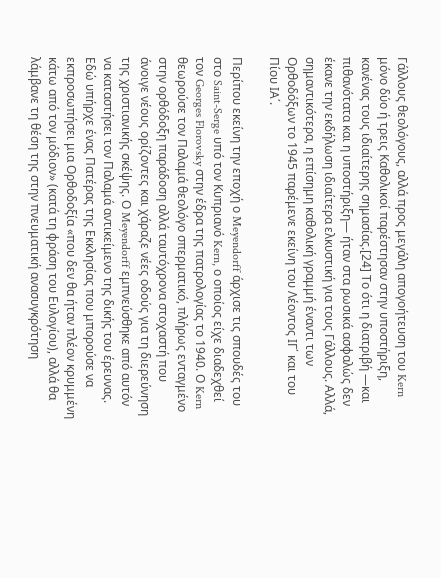Γάλλους θεολόγους, αλλά προς μεγάλη απογοήτευση του Kern μόνο δύο ή τρεις Καθολικοί παρέστησαν στην υποστήριξη, κανένας τους ιδιαίτερης σημασίας.[24] Το ότι η διατριβή —και πιθανότατα και η υποστήριξη— ήταν στα ρωσικά ασφαλώς δεν έκανε την εκδήλωση ιδιαίτερα ελκυστική για τους Γάλλους. Αλλά, σημαντικότερα, η επίσημη καθολική γραμμή έναντι των Ορθοδόξων το 1945 παρέμενε εκείνη του Λέοντος ΙΓ΄ και του Πίου ΙΑ΄.

Περίπου εκείνη την εποχή ο Meyendorff άρχισε τις σπουδές του στο Saint-Serge υπό τον Κυπριανό Kern, ο οποίος είχε διαδεχθεί τον Georges Florovsky στην έδρα της πατρολογίας το 1940. Ο Kern θεωρούσε τον Παλαμά θεολόγο σπερματικό, πλήρως ενταγμένο στην ορθόδοξη παράδοση αλλά ταυτόχρονα στοχαστή που άνοιγε νέους ορίζοντες και χάραζε νέες οδούς για τη διερεύνηση της χριστιανικής σκέψης. Ο Meyendorff εμπνεύσθηκε από αυτόν να καταστήσει τον Παλαμά αντικείμενο της δικής του έρευνας. Εδώ υπήρχε ένας Πατέρας της Εκκλησίας που μπορούσε να εκπροσωπήσει μια Ορθοδοξία «που δεν θα ήταν πλέον κρυμμένη κάτω από τον μόδιον» (κατά τη φράση του Ευλογίου), αλλά θα λάμβανε τη θέση της στην πνευματική ανασυγκρότηση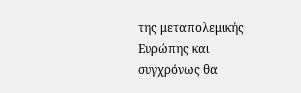της μεταπολεμικής Ευρώπης και συγχρόνως θα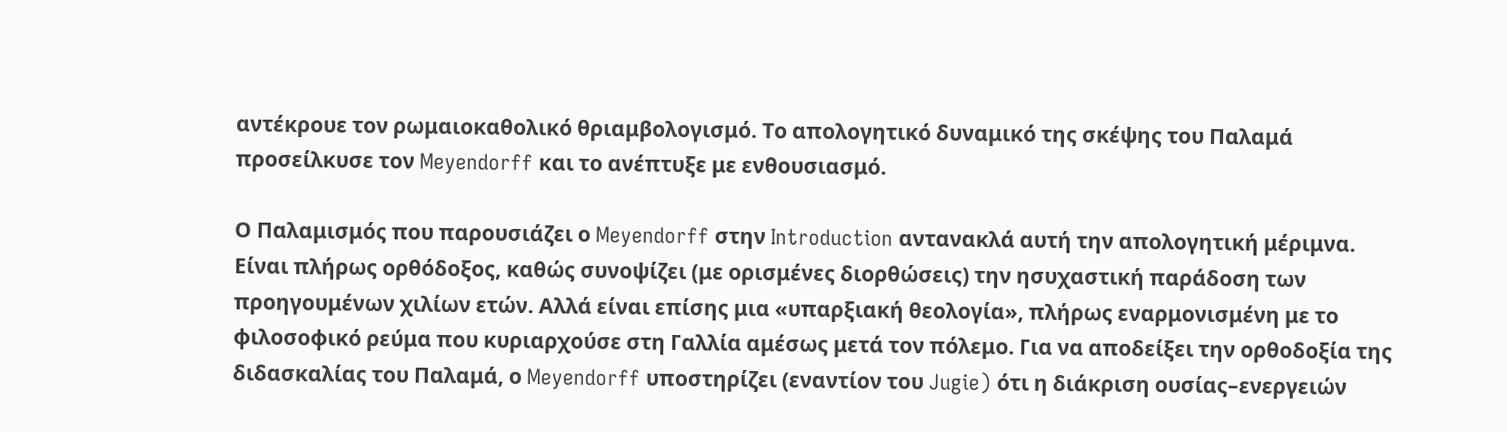αντέκρουε τον ρωμαιοκαθολικό θριαμβολογισμό. Το απολογητικό δυναμικό της σκέψης του Παλαμά προσείλκυσε τον Meyendorff και το ανέπτυξε με ενθουσιασμό.

Ο Παλαμισμός που παρουσιάζει ο Meyendorff στην Introduction αντανακλά αυτή την απολογητική μέριμνα. Είναι πλήρως ορθόδοξος, καθώς συνοψίζει (με ορισμένες διορθώσεις) την ησυχαστική παράδοση των προηγουμένων χιλίων ετών. Αλλά είναι επίσης μια «υπαρξιακή θεολογία», πλήρως εναρμονισμένη με το φιλοσοφικό ρεύμα που κυριαρχούσε στη Γαλλία αμέσως μετά τον πόλεμο. Για να αποδείξει την ορθοδοξία της διδασκαλίας του Παλαμά, ο Meyendorff υποστηρίζει (εναντίον του Jugie) ότι η διάκριση ουσίας–ενεργειών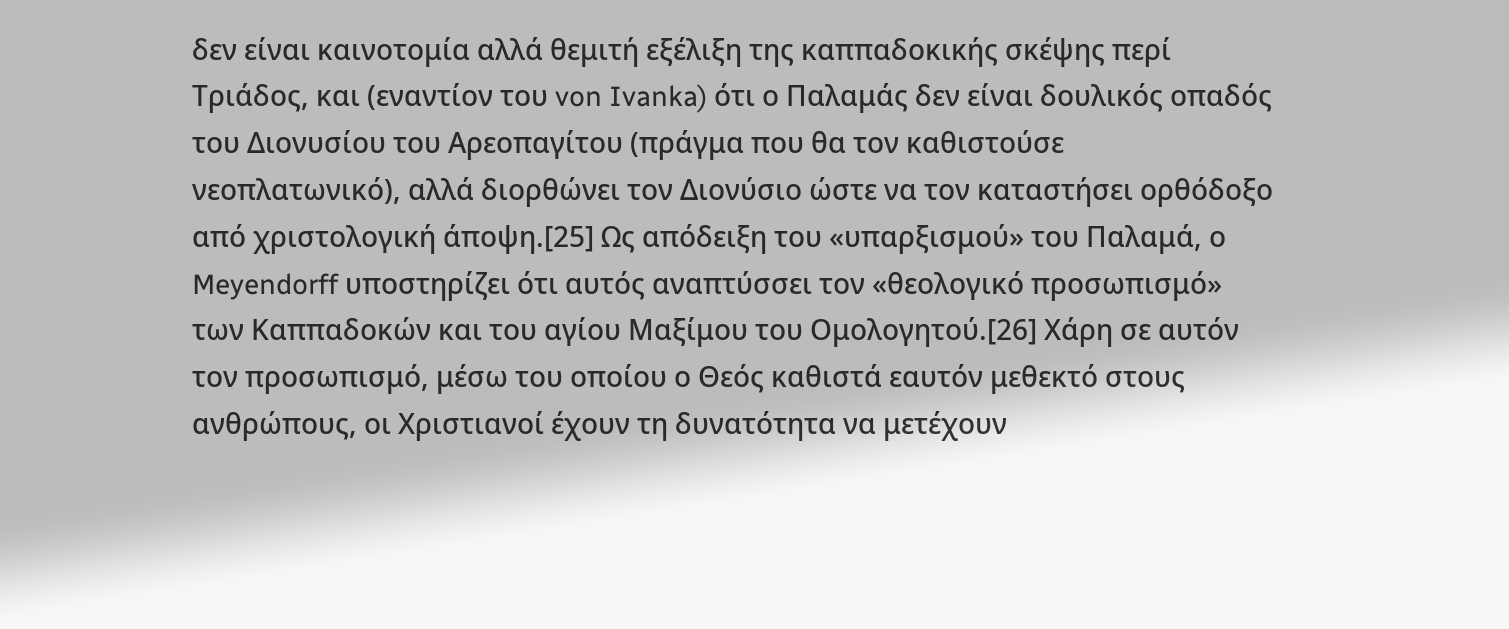δεν είναι καινοτομία αλλά θεμιτή εξέλιξη της καππαδοκικής σκέψης περί Τριάδος, και (εναντίον του von Ivanka) ότι ο Παλαμάς δεν είναι δουλικός οπαδός του Διονυσίου του Αρεοπαγίτου (πράγμα που θα τον καθιστούσε νεοπλατωνικό), αλλά διορθώνει τον Διονύσιο ώστε να τον καταστήσει ορθόδοξο από χριστολογική άποψη.[25] Ως απόδειξη του «υπαρξισμού» του Παλαμά, ο Meyendorff υποστηρίζει ότι αυτός αναπτύσσει τον «θεολογικό προσωπισμό» των Καππαδοκών και του αγίου Μαξίμου του Ομολογητού.[26] Χάρη σε αυτόν τον προσωπισμό, μέσω του οποίου ο Θεός καθιστά εαυτόν μεθεκτό στους ανθρώπους, οι Χριστιανοί έχουν τη δυνατότητα να μετέχουν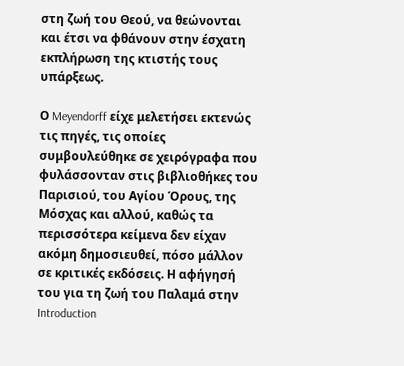στη ζωή του Θεού, να θεώνονται και έτσι να φθάνουν στην έσχατη εκπλήρωση της κτιστής τους υπάρξεως.

Ο Meyendorff είχε μελετήσει εκτενώς τις πηγές, τις οποίες συμβουλεύθηκε σε χειρόγραφα που φυλάσσονταν στις βιβλιοθήκες του Παρισιού, του Αγίου Όρους, της Μόσχας και αλλού, καθώς τα περισσότερα κείμενα δεν είχαν ακόμη δημοσιευθεί, πόσο μάλλον σε κριτικές εκδόσεις. Η αφήγησή του για τη ζωή του Παλαμά στην Introduction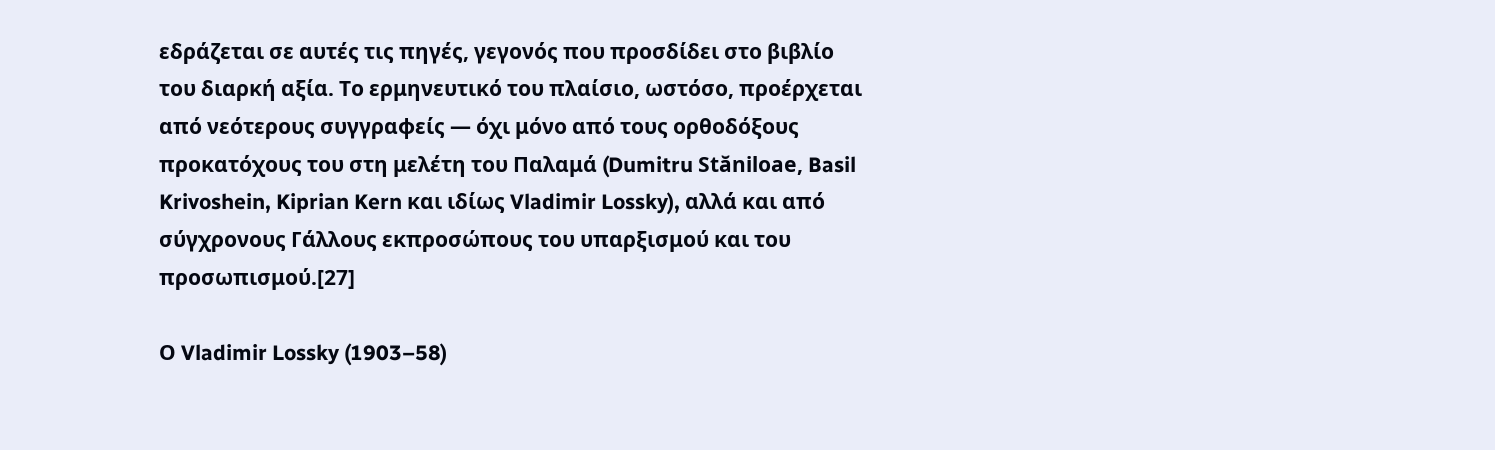εδράζεται σε αυτές τις πηγές, γεγονός που προσδίδει στο βιβλίο του διαρκή αξία. Το ερμηνευτικό του πλαίσιο, ωστόσο, προέρχεται από νεότερους συγγραφείς — όχι μόνο από τους ορθοδόξους προκατόχους του στη μελέτη του Παλαμά (Dumitru Stăniloae, Basil Krivoshein, Kiprian Kern και ιδίως Vladimir Lossky), αλλά και από σύγχρονους Γάλλους εκπροσώπους του υπαρξισμού και του προσωπισμού.[27]

Ο Vladimir Lossky (1903–58)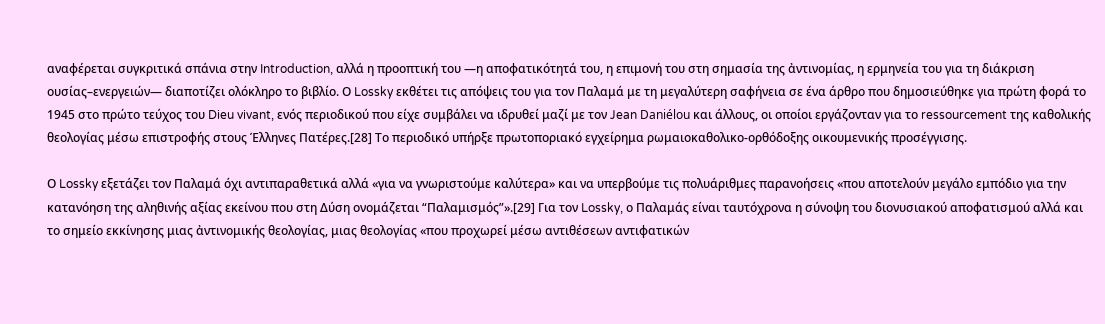αναφέρεται συγκριτικά σπάνια στην Introduction, αλλά η προοπτική του —η αποφατικότητά του, η επιμονή του στη σημασία της ἀντινομίας, η ερμηνεία του για τη διάκριση ουσίας–ενεργειών— διαποτίζει ολόκληρο το βιβλίο. Ο Lossky εκθέτει τις απόψεις του για τον Παλαμά με τη μεγαλύτερη σαφήνεια σε ένα άρθρο που δημοσιεύθηκε για πρώτη φορά το 1945 στο πρώτο τεύχος του Dieu vivant, ενός περιοδικού που είχε συμβάλει να ιδρυθεί μαζί με τον Jean Daniélou και άλλους, οι οποίοι εργάζονταν για το ressourcement της καθολικής θεολογίας μέσω επιστροφής στους Έλληνες Πατέρες.[28] Το περιοδικό υπήρξε πρωτοποριακό εγχείρημα ρωμαιοκαθολικο-ορθόδοξης οικουμενικής προσέγγισης.

Ο Lossky εξετάζει τον Παλαμά όχι αντιπαραθετικά αλλά «για να γνωριστούμε καλύτερα» και να υπερβούμε τις πολυάριθμες παρανοήσεις «που αποτελούν μεγάλο εμπόδιο για την κατανόηση της αληθινής αξίας εκείνου που στη Δύση ονομάζεται “Παλαμισμός”».[29] Για τον Lossky, ο Παλαμάς είναι ταυτόχρονα η σύνοψη του διονυσιακού αποφατισμού αλλά και το σημείο εκκίνησης μιας ἀντινομικής θεολογίας, μιας θεολογίας «που προχωρεί μέσω αντιθέσεων αντιφατικών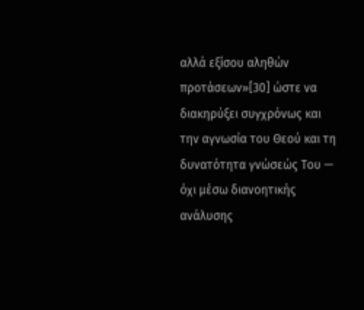αλλά εξίσου αληθών προτάσεων»[30] ώστε να διακηρύξει συγχρόνως και την αγνωσία του Θεού και τη δυνατότητα γνώσεώς Του — όχι μέσω διανοητικής ανάλυσης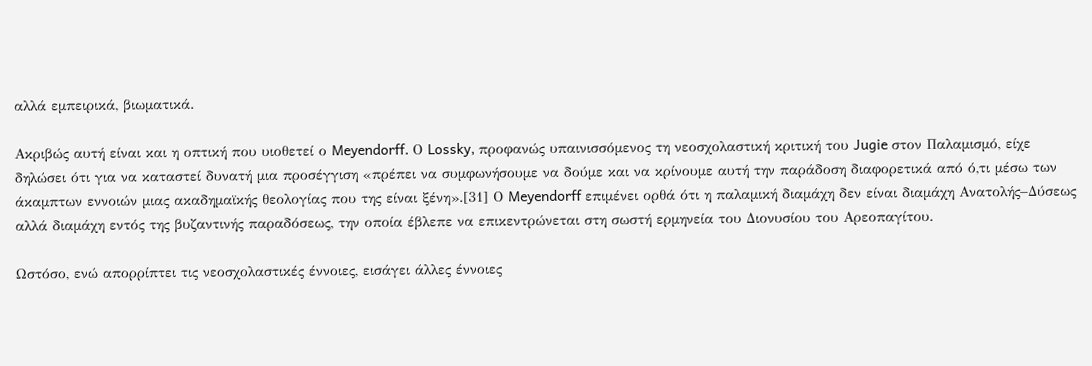αλλά εμπειρικά, βιωματικά.

Ακριβώς αυτή είναι και η οπτική που υιοθετεί ο Meyendorff. Ο Lossky, προφανώς υπαινισσόμενος τη νεοσχολαστική κριτική του Jugie στον Παλαμισμό, είχε δηλώσει ότι για να καταστεί δυνατή μια προσέγγιση «πρέπει να συμφωνήσουμε να δούμε και να κρίνουμε αυτή την παράδοση διαφορετικά από ό,τι μέσω των άκαμπτων εννοιών μιας ακαδημαϊκής θεολογίας που της είναι ξένη».[31] Ο Meyendorff επιμένει ορθά ότι η παλαμική διαμάχη δεν είναι διαμάχη Ανατολής–Δύσεως αλλά διαμάχη εντός της βυζαντινής παραδόσεως, την οποία έβλεπε να επικεντρώνεται στη σωστή ερμηνεία του Διονυσίου του Αρεοπαγίτου.

Ωστόσο, ενώ απορρίπτει τις νεοσχολαστικές έννοιες, εισάγει άλλες έννοιες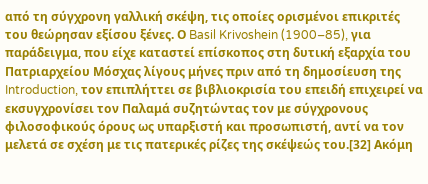από τη σύγχρονη γαλλική σκέψη, τις οποίες ορισμένοι επικριτές του θεώρησαν εξίσου ξένες. Ο Basil Krivoshein (1900–85), για παράδειγμα, που είχε καταστεί επίσκοπος στη δυτική εξαρχία του Πατριαρχείου Μόσχας λίγους μήνες πριν από τη δημοσίευση της Introduction, τον επιπλήττει σε βιβλιοκρισία του επειδή επιχειρεί να εκσυγχρονίσει τον Παλαμά συζητώντας τον με σύγχρονους φιλοσοφικούς όρους ως υπαρξιστή και προσωπιστή, αντί να τον μελετά σε σχέση με τις πατερικές ρίζες της σκέψεώς του.[32] Ακόμη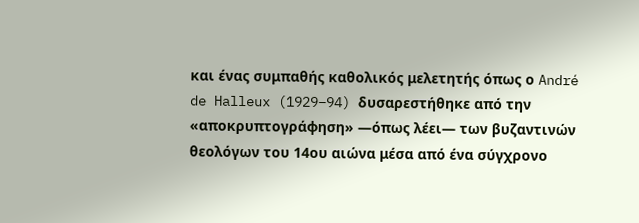και ένας συμπαθής καθολικός μελετητής όπως ο André de Halleux (1929–94) δυσαρεστήθηκε από την «αποκρυπτογράφηση» —όπως λέει— των βυζαντινών θεολόγων του 14ου αιώνα μέσα από ένα σύγχρονο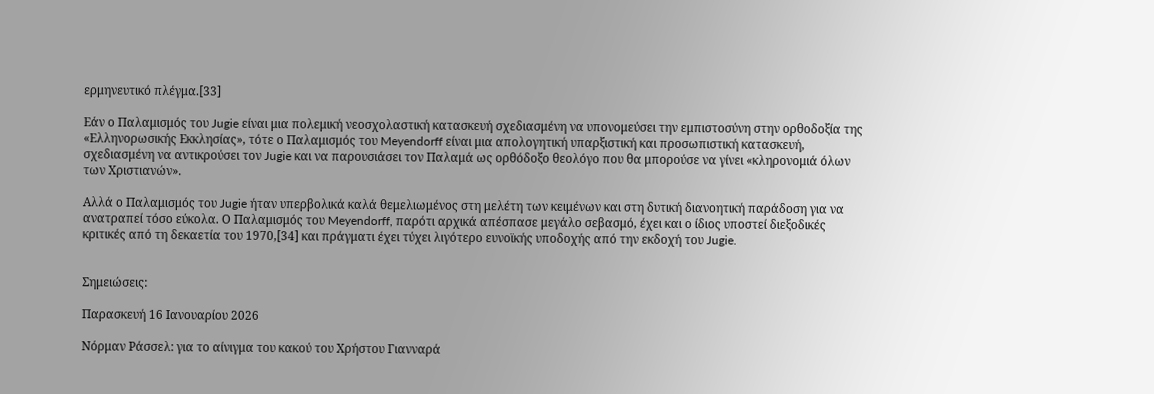ερμηνευτικό πλέγμα.[33]

Εάν ο Παλαμισμός του Jugie είναι μια πολεμική νεοσχολαστική κατασκευή σχεδιασμένη να υπονομεύσει την εμπιστοσύνη στην ορθοδοξία της «Ελληνορωσικής Εκκλησίας», τότε ο Παλαμισμός του Meyendorff είναι μια απολογητική υπαρξιστική και προσωπιστική κατασκευή, σχεδιασμένη να αντικρούσει τον Jugie και να παρουσιάσει τον Παλαμά ως ορθόδοξο θεολόγο που θα μπορούσε να γίνει «κληρονομιά όλων των Χριστιανών».

Αλλά ο Παλαμισμός του Jugie ήταν υπερβολικά καλά θεμελιωμένος στη μελέτη των κειμένων και στη δυτική διανοητική παράδοση για να ανατραπεί τόσο εύκολα. Ο Παλαμισμός του Meyendorff, παρότι αρχικά απέσπασε μεγάλο σεβασμό, έχει και ο ίδιος υποστεί διεξοδικές κριτικές από τη δεκαετία του 1970,[34] και πράγματι έχει τύχει λιγότερο ευνοϊκής υποδοχής από την εκδοχή του Jugie.


Σημειώσεις:

Παρασκευή 16 Ιανουαρίου 2026

Νόρμαν Ράσσελ: για το αίνιγμα του κακού του Χρήστου Γιανναρά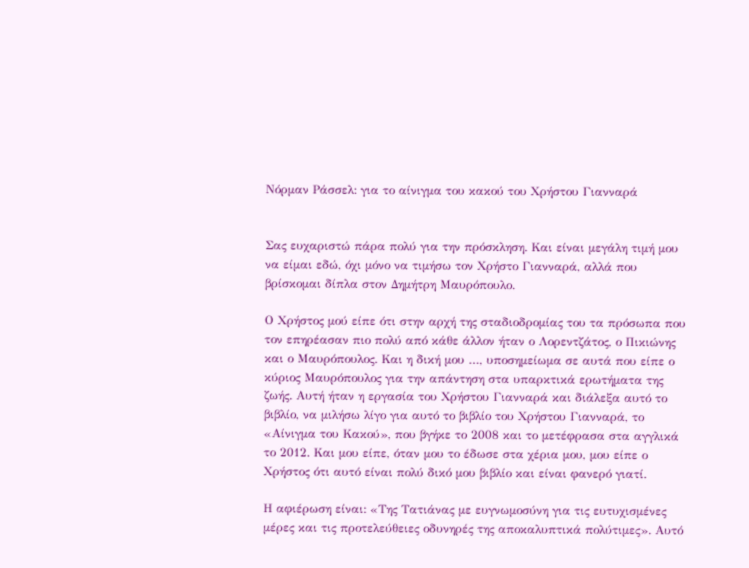Νόρμαν Ράσσελ: για το αίνιγμα του κακού του Χρήστου Γιανναρά


Σας ευχαριστώ πάρα πολύ για την πρόσκληση. Και είναι μεγάλη τιμή μου να είμαι εδώ, όχι μόνο να τιμήσω τον Χρήστο Γιανναρά, αλλά που βρίσκομαι δίπλα στον Δημήτρη Μαυρόπουλο.

Ο Χρήστος μού είπε ότι στην αρχή της σταδιοδρομίας του τα πρόσωπα που τον επηρέασαν πιο πολύ από κάθε άλλον ήταν ο Λορεντζάτος, ο Πικιώνης και ο Μαυρόπουλος. Και η δική μου …, υποσημείωμα σε αυτά που είπε ο κύριος Μαυρόπουλος για την απάντηση στα υπαρκτικά ερωτήματα της ζωής. Αυτή ήταν η εργασία του Χρήστου Γιανναρά και διάλεξα αυτό το βιβλίο, να μιλήσω λίγο για αυτό το βιβλίο του Χρήστου Γιανναρά, το «Αίνιγμα του Κακού», που βγήκε το 2008 και το μετέφρασα στα αγγλικά το 2012. Και μου είπε, όταν μου το έδωσε στα χέρια μου, μου είπε ο Χρήστος ότι αυτό είναι πολύ δικό μου βιβλίο και είναι φανερό γιατί.

Η αφιέρωση είναι: «Της Τατιάνας με ευγνωμοσύνη για τις ευτυχισμένες μέρες και τις προτελεύθειες οδυνηρές της αποκαλυπτικά πολύτιμες». Αυτό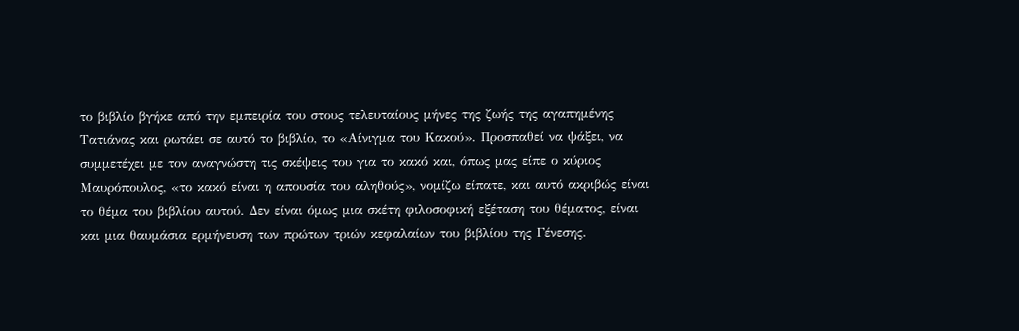το βιβλίο βγήκε από την εμπειρία του στους τελευταίους μήνες της ζωής της αγαπημένης Τατιάνας και ρωτάει σε αυτό το βιβλίο, το «Αίνιγμα του Κακού». Προσπαθεί να ψάξει, να συμμετέχει με τον αναγνώστη τις σκέψεις του για το κακό και, όπως μας είπε ο κύριος Μαυρόπουλος, «το κακό είναι η απουσία του αληθούς», νομίζω είπατε, και αυτό ακριβώς είναι το θέμα του βιβλίου αυτού. Δεν είναι όμως μια σκέτη φιλοσοφική εξέταση του θέματος, είναι και μια θαυμάσια ερμήνευση των πρώτων τριών κεφαλαίων του βιβλίου της Γένεσης.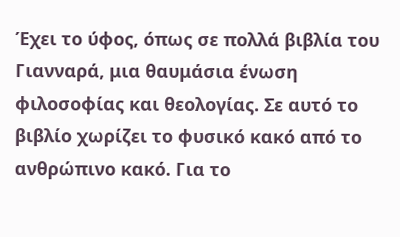Έχει το ύφος, όπως σε πολλά βιβλία του Γιανναρά, μια θαυμάσια ένωση φιλοσοφίας και θεολογίας. Σε αυτό το βιβλίο χωρίζει το φυσικό κακό από το ανθρώπινο κακό. Για το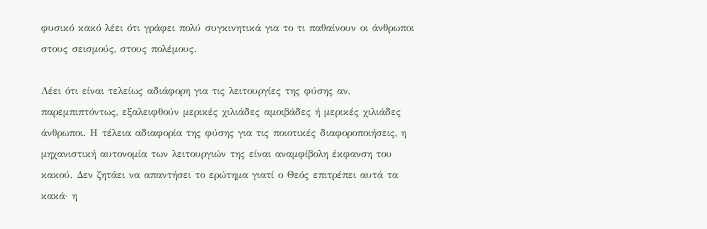φυσικό κακό λέει ότι γράφει πολύ συγκινητικά για το τι παθαίνουν οι άνθρωποι στους σεισμούς, στους πολέμους.

Λέει ότι είναι τελείως αδιάφορη για τις λειτουργίες της φύσης αν, παρεμπιπτόντως, εξαλειφθούν μερικές χιλιάδες αμοιβάδες ή μερικές χιλιάδες άνθρωποι. Η τέλεια αδιαφορία της φύσης για τις ποιοτικές διαφοροποιήσεις, η μηχανιστική αυτονομία των λειτουργιών της είναι αναμφίβολη έκφανση του κακού. Δεν ζητάει να απαντήσει το ερώτημα γιατί ο Θεός επιτρέπει αυτά τα κακά· η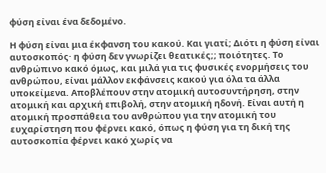φύση είναι ένα δεδομένο.

Η φύση είναι μια έκφανση του κακού. Και γιατί; Διότι η φύση είναι αυτοσκοπός· η φύση δεν γνωρίζει θεατικές;; ποιότητες. Το ανθρώπινο κακό όμως, και μιλά για τις φυσικές ενορμήσεις του ανθρώπου, είναι μάλλον εκφάνσεις κακού για όλα τα άλλα υποκείμενα. Αποβλέπουν στην ατομική αυτοσυντήρηση, στην ατομική και αρχική επιβολή, στην ατομική ηδονή. Είναι αυτή η ατομική προσπάθεια του ανθρώπου για την ατομική του ευχαρίστηση που φέρνει κακό, όπως η φύση για τη δική της αυτοσκοπία φέρνει κακό χωρίς να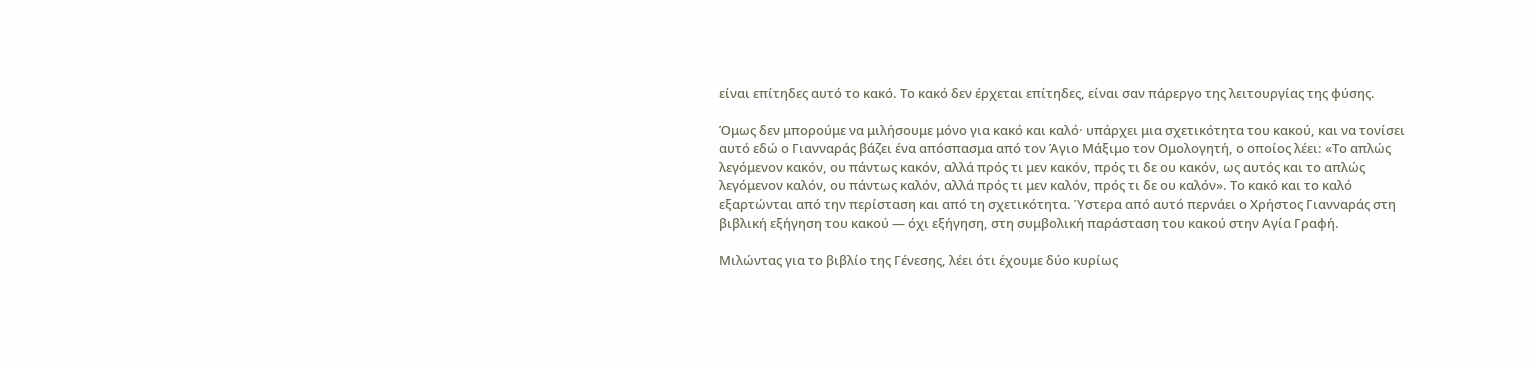είναι επίτηδες αυτό το κακό. Το κακό δεν έρχεται επίτηδες, είναι σαν πάρεργο της λειτουργίας της φύσης.

Όμως δεν μπορούμε να μιλήσουμε μόνο για κακό και καλό· υπάρχει μια σχετικότητα του κακού, και να τονίσει αυτό εδώ ο Γιανναράς βάζει ένα απόσπασμα από τον Άγιο Μάξιμο τον Ομολογητή, ο οποίος λέει: «Το απλώς λεγόμενον κακόν, ου πάντως κακόν, αλλά πρός τι μεν κακόν, πρός τι δε ου κακόν, ως αυτός και το απλώς λεγόμενον καλόν, ου πάντως καλόν, αλλά πρός τι μεν καλόν, πρός τι δε ου καλόν». Το κακό και το καλό εξαρτώνται από την περίσταση και από τη σχετικότητα. Ύστερα από αυτό περνάει ο Χρήστος Γιανναράς στη βιβλική εξήγηση του κακού — όχι εξήγηση, στη συμβολική παράσταση του κακού στην Αγία Γραφή.

Μιλώντας για το βιβλίο της Γένεσης, λέει ότι έχουμε δύο κυρίως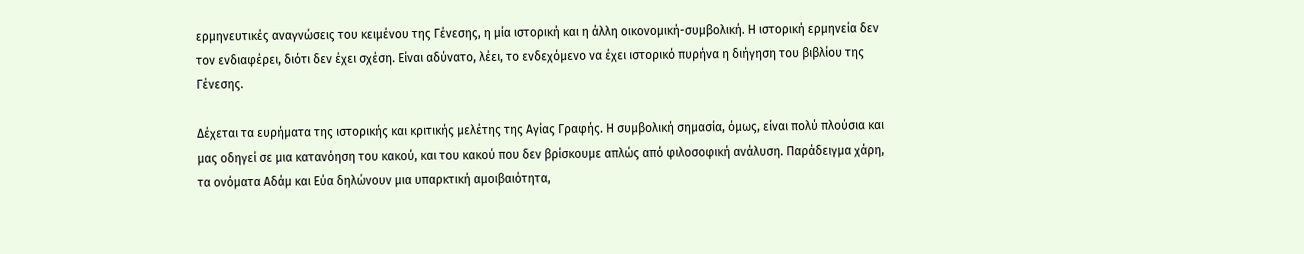ερμηνευτικές αναγνώσεις του κειμένου της Γένεσης, η μία ιστορική και η άλλη οικονομική-συμβολική. Η ιστορική ερμηνεία δεν τον ενδιαφέρει, διότι δεν έχει σχέση. Είναι αδύνατο, λέει, το ενδεχόμενο να έχει ιστορικό πυρήνα η διήγηση του βιβλίου της Γένεσης.

Δέχεται τα ευρήματα της ιστορικής και κριτικής μελέτης της Αγίας Γραφής. Η συμβολική σημασία, όμως, είναι πολύ πλούσια και μας οδηγεί σε μια κατανόηση του κακού, και του κακού που δεν βρίσκουμε απλώς από φιλοσοφική ανάλυση. Παράδειγμα χάρη, τα ονόματα Αδάμ και Εύα δηλώνουν μια υπαρκτική αμοιβαιότητα,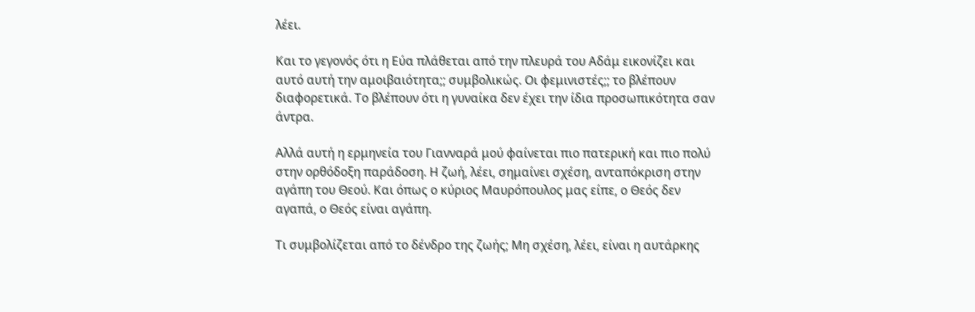λέει.

Και το γεγονός ότι η Εύα πλάθεται από την πλευρά του Αδάμ εικονίζει και αυτό αυτή την αμοιβαιότητα;; συμβολικώς. Οι φεμινιστές;; το βλέπουν διαφορετικά. Το βλέπουν ότι η γυναίκα δεν έχει την ίδια προσωπικότητα σαν άντρα.

Αλλά αυτή η ερμηνεία του Γιανναρά μού φαίνεται πιο πατερική και πιο πολύ στην ορθόδοξη παράδοση. Η ζωή, λέει, σημαίνει σχέση, ανταπόκριση στην αγάπη του Θεού. Και όπως ο κύριος Μαυρόπουλος μας είπε, ο Θεός δεν αγαπά, ο Θεός είναι αγάπη.

Τι συμβολίζεται από το δένδρο της ζωής; Μη σχέση, λέει, είναι η αυτάρκης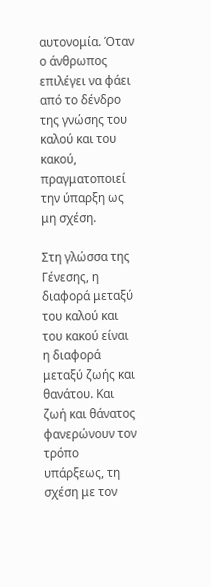αυτονομία. Όταν ο άνθρωπος επιλέγει να φάει από το δένδρο της γνώσης του καλού και του κακού, πραγματοποιεί την ύπαρξη ως μη σχέση.

Στη γλώσσα της Γένεσης, η διαφορά μεταξύ του καλού και του κακού είναι η διαφορά μεταξύ ζωής και θανάτου. Και ζωή και θάνατος φανερώνουν τον τρόπο υπάρξεως, τη σχέση με τον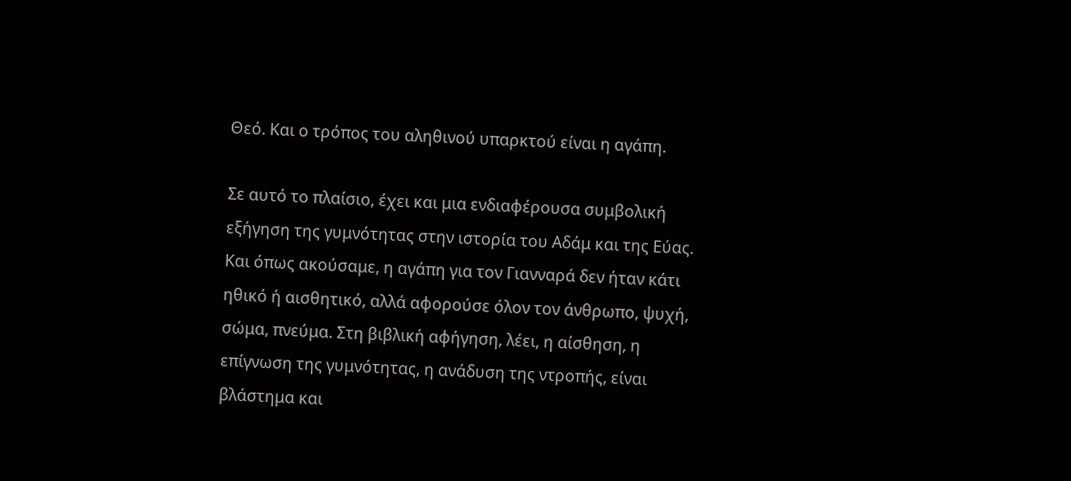Θεό. Και ο τρόπος του αληθινού υπαρκτού είναι η αγάπη.

Σε αυτό το πλαίσιο, έχει και μια ενδιαφέρουσα συμβολική εξήγηση της γυμνότητας στην ιστορία του Αδάμ και της Εύας. Και όπως ακούσαμε, η αγάπη για τον Γιανναρά δεν ήταν κάτι ηθικό ή αισθητικό, αλλά αφορούσε όλον τον άνθρωπο, ψυχή, σώμα, πνεύμα. Στη βιβλική αφήγηση, λέει, η αίσθηση, η επίγνωση της γυμνότητας, η ανάδυση της ντροπής, είναι βλάστημα και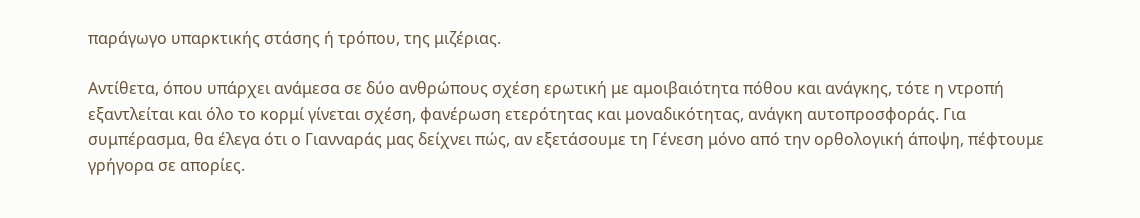παράγωγο υπαρκτικής στάσης ή τρόπου, της μιζέριας.

Αντίθετα, όπου υπάρχει ανάμεσα σε δύο ανθρώπους σχέση ερωτική με αμοιβαιότητα πόθου και ανάγκης, τότε η ντροπή εξαντλείται και όλο το κορμί γίνεται σχέση, φανέρωση ετερότητας και μοναδικότητας, ανάγκη αυτοπροσφοράς. Για συμπέρασμα, θα έλεγα ότι ο Γιανναράς μας δείχνει πώς, αν εξετάσουμε τη Γένεση μόνο από την ορθολογική άποψη, πέφτουμε γρήγορα σε απορίες.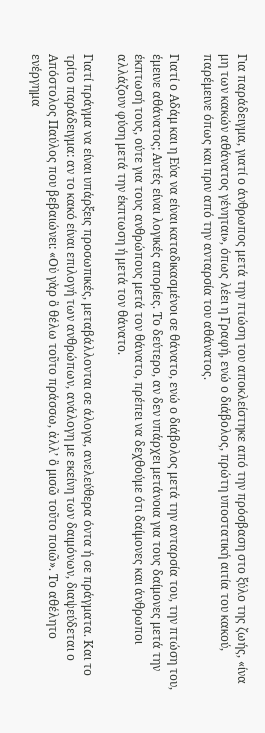Για παράδειγμα, γιατί ο άνθρωπος μετά την πτώση του αποκλείστηκε από την πρόσβαση στο ξύλο της ζωής, «ίνα μη των κακών αθάνατος γένηται», όπως λέει η Γραφή, ενώ ο διάβολος, πρώτη υποστατική αιτία του κακού, παρέμεινε όπως και πριν από την ανταρσία του αθάνατος.

Γιατί ο Αδάμ και η Εύα να είναι καταδικασμένοι σε θάνατο, ενώ ο διάβολος μετά την ανταρσία του, την πτώση του, έμεινε αθάνατος; Αυτές είναι λογικές απορίες. Το δεύτερο, αν δεν υπάρχει μετάνοια για τους δαίμονες μετά την έκπτωσή τους, ούτε για τους ανθρώπους μετά τον θάνατο, πρέπει να δεχθούμε ότι δαίμονες και άνθρωποι αλλάζουν φύση μετά την έκπτωση ή μετά τον θάνατο.

Γιατί πράγμα να είναι υπάρξεις προσωπικές, μεταβάλλονται σε άλογα, ανελεύθερα όντα ή σε πράγματα. Και το τρίτο παράδειγμα: αν το κακό είναι επιλογή των ανθρώπων, ανάλογη με εκείνη των δαιμόνων, διαψεύδεται ο Απόστολος Παύλος που βεβαιώνει: «Οὐ γὰρ ὃ θέλω τοῦτο πράσσω, ἀλλ’ ὃ μισῶ τοῦτο ποιῶ». Το αθέλητο ενέργημα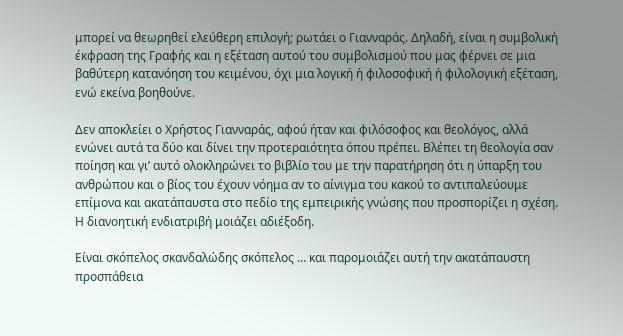μπορεί να θεωρηθεί ελεύθερη επιλογή; ρωτάει ο Γιανναράς. Δηλαδή, είναι η συμβολική έκφραση της Γραφής και η εξέταση αυτού του συμβολισμού που μας φέρνει σε μια βαθύτερη κατανόηση του κειμένου, όχι μια λογική ή φιλοσοφική ή φιλολογική εξέταση, ενώ εκείνα βοηθούνε.

Δεν αποκλείει ο Χρήστος Γιανναράς, αφού ήταν και φιλόσοφος και θεολόγος, αλλά ενώνει αυτά τα δύο και δίνει την προτεραιότητα όπου πρέπει. Βλέπει τη θεολογία σαν ποίηση και γι’ αυτό ολοκληρώνει το βιβλίο του με την παρατήρηση ότι η ύπαρξη του ανθρώπου και ο βίος του έχουν νόημα αν το αίνιγμα του κακού το αντιπαλεύουμε επίμονα και ακατάπαυστα στο πεδίο της εμπειρικής γνώσης που προσπορίζει η σχέση. Η διανοητική ενδιατριβή μοιάζει αδιέξοδη.

Είναι σκόπελος σκανδαλώδης σκόπελος … και παρομοιάζει αυτή την ακατάπαυστη προσπάθεια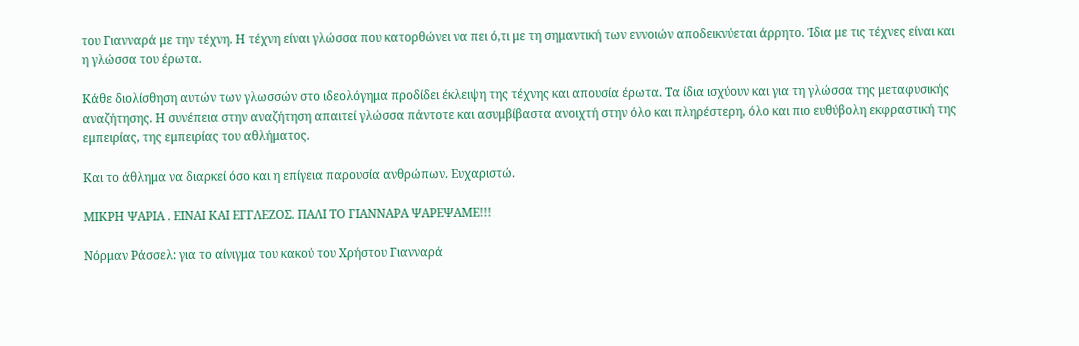του Γιανναρά με την τέχνη. Η τέχνη είναι γλώσσα που κατορθώνει να πει ό,τι με τη σημαντική των εννοιών αποδεικνύεται άρρητο. Ίδια με τις τέχνες είναι και η γλώσσα του έρωτα.

Κάθε διολίσθηση αυτών των γλωσσών στο ιδεολόγημα προδίδει έκλειψη της τέχνης και απουσία έρωτα. Τα ίδια ισχύουν και για τη γλώσσα της μεταφυσικής αναζήτησης. Η συνέπεια στην αναζήτηση απαιτεί γλώσσα πάντοτε και ασυμβίβαστα ανοιχτή στην όλο και πληρέστερη, όλο και πιο ευθύβολη εκφραστική της εμπειρίας, της εμπειρίας του αθλήματος.

Και το άθλημα να διαρκεί όσο και η επίγεια παρουσία ανθρώπων. Ευχαριστώ.

ΜΙΚΡΗ ΨΑΡΙΑ . ΕΙΝΑΙ ΚΑΙ ΕΓΓΛΕΖΟΣ. ΠΑΛΙ ΤΟ ΓΙΑΝΝΑΡΑ ΨΑΡΕΨΑΜΕ!!!

Νόρμαν Ράσσελ: για το αίνιγμα του κακού του Χρήστου Γιανναρά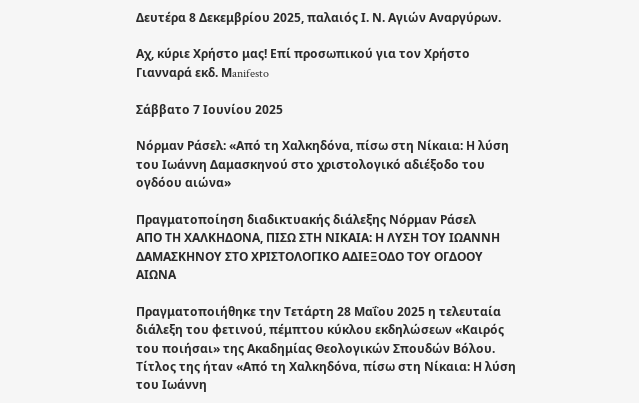Δευτέρα 8 Δεκεμβρίου 2025, παλαιός Ι. Ν. Αγιών Αναργύρων.

Αχ, κύριε Χρήστο μας! Επί προσωπικού για τον Χρήστο Γιανναρά εκδ. Μanifesto

Σάββατο 7 Ιουνίου 2025

Νόρμαν Ράσελ: «Από τη Χαλκηδόνα, πίσω στη Νίκαια: Η λύση του Ιωάννη Δαμασκηνού στο χριστολογικό αδιέξοδο του ογδόου αιώνα»

Πραγματοποίηση διαδικτυακής διάλεξης Νόρμαν Ράσελ
ΑΠΟ ΤΗ ΧΑΛΚΗΔΟΝΑ, ΠΙΣΩ ΣΤΗ ΝΙΚΑΙΑ: Η ΛΥΣΗ ΤΟΥ ΙΩΑΝΝΗ ΔΑΜΑΣΚΗΝΟΥ ΣΤΟ ΧΡΙΣΤΟΛΟΓΙΚΟ ΑΔΙΕΞΟΔΟ ΤΟΥ ΟΓΔΟΟΥ ΑΙΩΝΑ

Πραγματοποιήθηκε την Τετάρτη 28 Μαΐου 2025 η τελευταία διάλεξη του φετινού, πέμπτου κύκλου εκδηλώσεων «Καιρός του ποιήσαι» της Ακαδημίας Θεολογικών Σπουδών Βόλου. Τίτλος της ήταν «Από τη Χαλκηδόνα, πίσω στη Νίκαια: Η λύση του Ιωάννη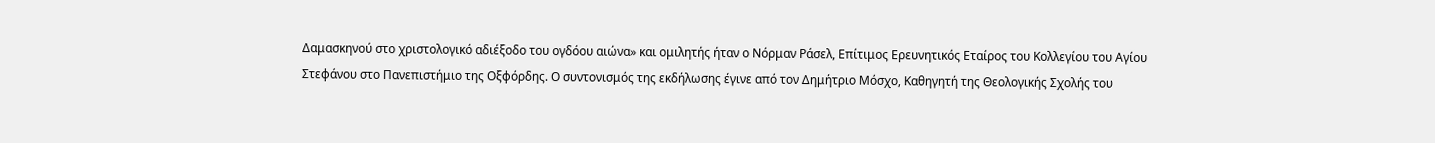Δαμασκηνού στο χριστολογικό αδιέξοδο του ογδόου αιώνα» και ομιλητής ήταν ο Νόρμαν Ράσελ, Επίτιμος Ερευνητικός Εταίρος του Κολλεγίου του Αγίου Στεφάνου στο Πανεπιστήμιο της Οξφόρδης. Ο συντονισμός της εκδήλωσης έγινε από τον Δημήτριο Μόσχο, Καθηγητή της Θεολογικής Σχολής του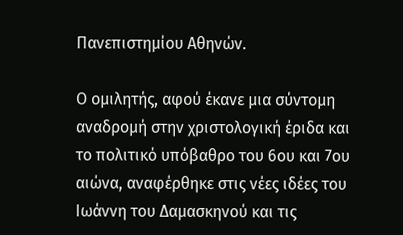Πανεπιστημίου Αθηνών.

Ο ομιλητής, αφού έκανε μια σύντομη αναδρομή στην χριστολογική έριδα και το πολιτικό υπόβαθρο του 6ου και 7ου αιώνα, αναφέρθηκε στις νέες ιδέες του Ιωάννη του Δαμασκηνού και τις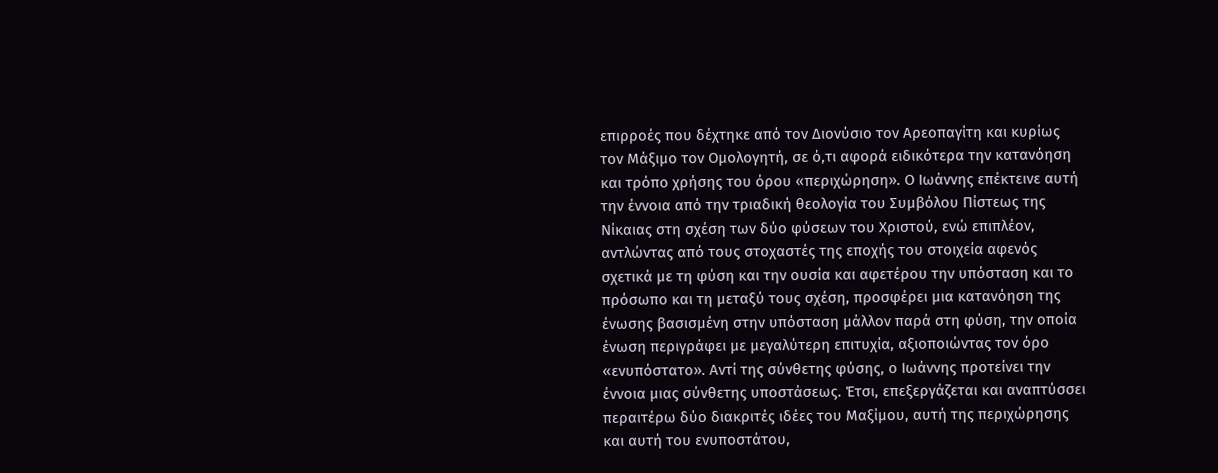επιρροές που δέχτηκε από τον Διονύσιο τον Αρεοπαγίτη και κυρίως τον Μάξιμο τον Ομολογητή, σε ό,τι αφορά ειδικότερα την κατανόηση και τρόπο χρήσης του όρου «περιχώρηση». Ο Ιωάννης επέκτεινε αυτή την έννοια από την τριαδική θεολογία του Συμβόλου Πίστεως της Νίκαιας στη σχέση των δύο φύσεων του Χριστού, ενώ επιπλέον, αντλώντας από τους στοχαστές της εποχής του στοιχεία αφενός σχετικά με τη φύση και την ουσία και αφετέρου την υπόσταση και το πρόσωπο και τη μεταξύ τους σχέση, προσφέρει μια κατανόηση της ένωσης βασισμένη στην υπόσταση μάλλον παρά στη φύση, την οποία ένωση περιγράφει με μεγαλύτερη επιτυχία, αξιοποιώντας τον όρο «ενυπόστατο». Αντί της σύνθετης φύσης, ο Ιωάννης προτείνει την έννοια μιας σύνθετης υποστάσεως. Έτσι, επεξεργάζεται και αναπτύσσει περαιτέρω δύο διακριτές ιδέες του Μαξίμου, αυτή της περιχώρησης και αυτή του ενυποστάτου,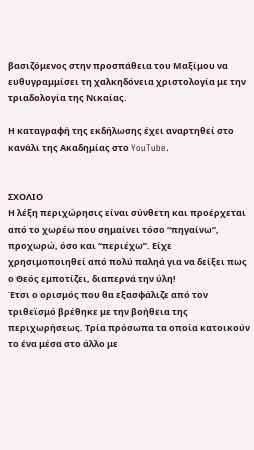βασιζόμενος στην προσπάθεια του Μαξίμου να ευθυγραμμίσει τη χαλκηδόνεια χριστολογία με την τριαδολογία της Νικαίας.

Η καταγραφή της εκδήλωσης έχει αναρτηθεί στο κανάλι της Ακαδημίας στο YouTube.


ΣΧΟΛΙΟ
Η λέξη περιχώρησις είναι σύνθετη και προέρχεται από το χωρέω που σημαίνει τόσο “πηγαίνω”, προχωρώ, όσο και “περιέχω”. Είχε χρησιμοποιηθεί από πολύ παληά για να δείξει πως ο Θεός εμποτίζει, διαπερνά την ύλη!
Έτσι ο ορισμός που θα εξασφάλιζε από τον τριθεϊσμό βρέθηκε με την βοήθεια της περιχωρήσεως. Τρία πρόσωπα τα οποία κατοικούν το ένα μέσα στο άλλο με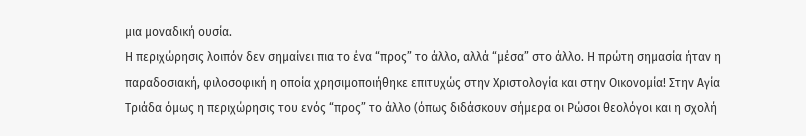μια μοναδική ουσία.
Η περιχώρησις λοιπόν δεν σημαίνει πια το ένα “προς” το άλλο, αλλά “μέσα” στο άλλο. Η πρώτη σημασία ήταν η παραδοσιακή, φιλοσοφική η οποία χρησιμοποιήθηκε επιτυχώς στην Χριστολογία και στην Οικονομία! Στην Αγία Τριάδα όμως η περιχώρησις του ενός “προς” το άλλο (όπως διδάσκουν σήμερα οι Ρώσοι θεολόγοι και η σχολή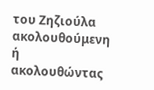του Ζηζιούλα ακολουθούμενη ή ακολουθώντας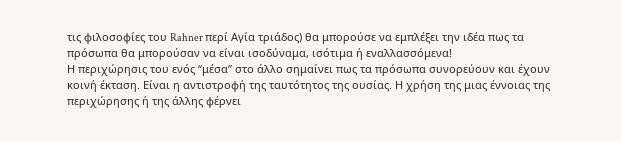τις φιλοσοφίες του Rahner περί Αγία τριάδος) θα μπορούσε να εμπλέξει την ιδέα πως τα πρόσωπα θα μπορούσαν να είναι ισοδύναμα, ισότιμα ή εναλλασσόμενα!
Η περιχώρησις του ενός “μέσα” στο άλλο σημαίνει πως τα πρόσωπα συνορεύουν και έχουν κοινή έκταση. Είναι η αντιστροφή της ταυτότητος της ουσίας. Η χρήση της μιας έννοιας της περιχώρησης ή της άλλης φέρνει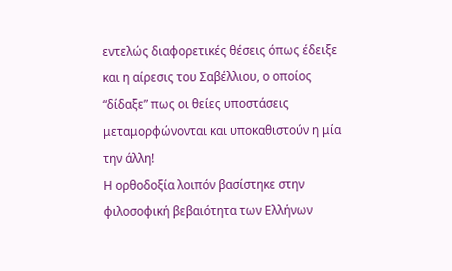εντελώς διαφορετικές θέσεις όπως έδειξε και η αίρεσις του Σαβέλλιου, ο οποίος “δίδαξε” πως οι θείες υποστάσεις μεταμορφώνονται και υποκαθιστούν η μία την άλλη!
Η ορθοδοξία λοιπόν βασίστηκε στην φιλοσοφική βεβαιότητα των Ελλήνων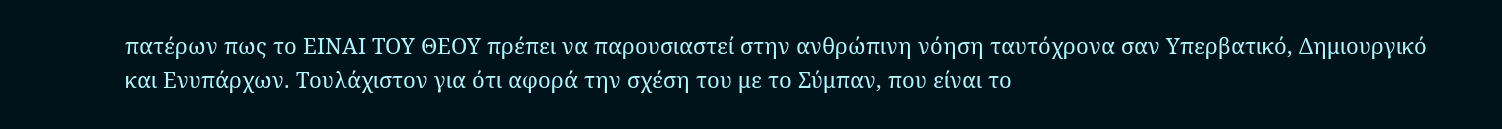πατέρων πως το ΕΙΝΑΙ ΤΟΥ ΘΕΟΥ πρέπει να παρουσιαστεί στην ανθρώπινη νόηση ταυτόχρονα σαν Υπερβατικό, Δημιουργικό και Ενυπάρχων. Τουλάχιστον για ότι αφορά την σχέση του με το Σύμπαν, που είναι το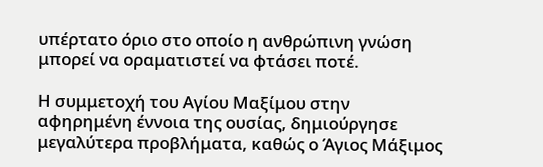υπέρτατο όριο στο οποίο η ανθρώπινη γνώση μπορεί να οραματιστεί να φτάσει ποτέ.

Η συμμετοχή του Αγίου Μαξίμου στην αφηρημένη έννοια της ουσίας, δημιούργησε μεγαλύτερα προβλήματα, καθώς ο Άγιος Μάξιμος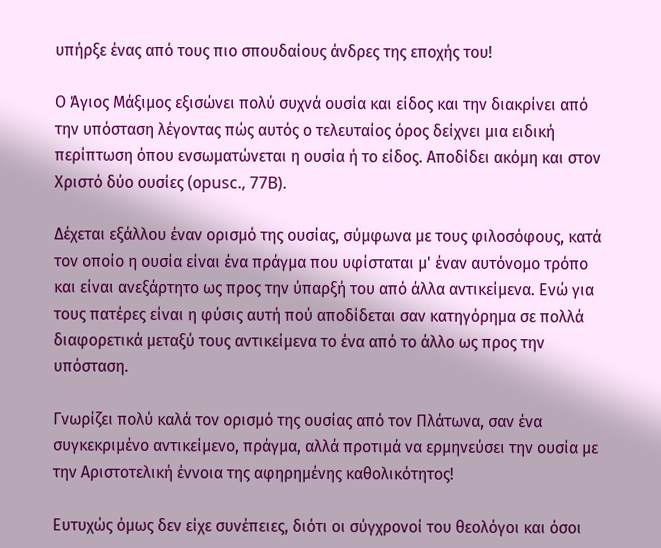υπήρξε ένας από τους πιο σπουδαίους άνδρες της εποχής του!

Ο Άγιος Μάξιμος εξισώνει πολύ συχνά ουσία και είδος και την διακρίνει από την υπόσταση λέγοντας πώς αυτός ο τελευταίος όρος δείχνει μια ειδική περίπτωση όπου ενσωματώνεται η ουσία ή το είδος. Αποδίδει ακόμη και στον Χριστό δύο ουσίες (οpusc., 77B).

Δέχεται εξάλλου έναν ορισμό της ουσίας, σύμφωνα με τους φιλοσόφους, κατά τον οποίο η ουσία είναι ένα πράγμα που υφίσταται μ' έναν αυτόνομο τρόπο και είναι ανεξάρτητο ως προς την ύπαρξή του από άλλα αντικείμενα. Ενώ για τους πατέρες είναι η φύσις αυτή πού αποδίδεται σαν κατηγόρημα σε πολλά διαφορετικά μεταξύ τους αντικείμενα το ένα από το άλλο ως προς την υπόσταση.

Γνωρίζει πολύ καλά τον ορισμό της ουσίας από τον Πλάτωνα, σαν ένα συγκεκριμένο αντικείμενο, πράγμα, αλλά προτιμά να ερμηνεύσει την ουσία με την Αριστοτελική έννοια της αφηρημένης καθολικότητος!

Ευτυχώς όμως δεν είχε συνέπειες, διότι οι σύγχρονοί του θεολόγοι και όσοι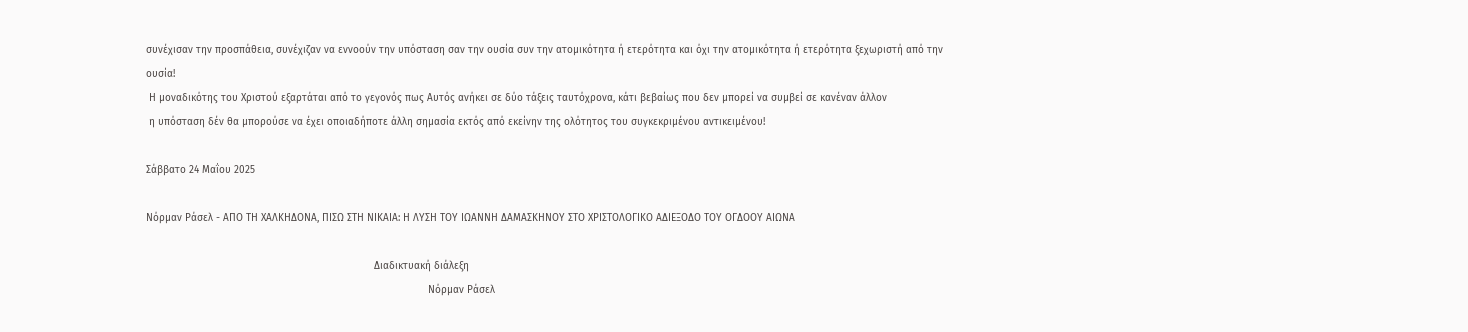συνέχισαν την προσπάθεια, συνέχιζαν να εννοούν την υπόσταση σαν την ουσία συν την ατομικότητα ή ετερότητα και όχι την ατομικότητα ή ετερότητα ξεχωριστή από την ουσία!
 Η μοναδικότης του Χριστού εξαρτάται από το γεγονός πως Αυτός ανήκει σε δύο τάξεις ταυτόχρονα, κάτι βεβαίως που δεν μπορεί να συμβεί σε κανέναν άλλον
 η υπόσταση δέν θα μπορούσε να έχει οποιαδήποτε άλλη σημασία εκτός από εκείνην της ολότητος του συγκεκριμένου αντικειμένου!

Σάββατο 24 Μαΐου 2025

Νόρμαν Ράσελ - ΑΠΟ ΤΗ ΧΑΛΚΗΔΟΝΑ, ΠΙΣΩ ΣΤΗ ΝΙΚΑΙΑ: Η ΛΥΣΗ ΤΟΥ ΙΩΑΝΝΗ ΔΑΜΑΣΚΗΝΟΥ ΣΤΟ ΧΡΙΣΤΟΛΟΓΙΚΟ ΑΔΙΕΞΟΔΟ ΤΟΥ ΟΓΔΟΟΥ ΑΙΩΝΑ

                                                                            Διαδικτυακή διάλεξη
                                                                                              Νόρμαν Ράσελ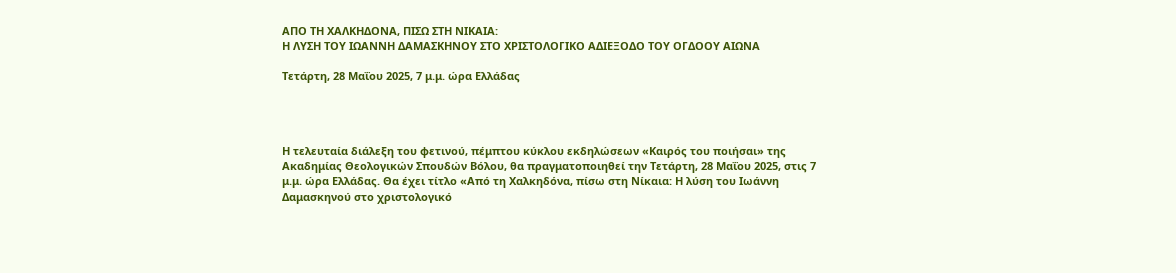ΑΠΟ ΤΗ ΧΑΛΚΗΔΟΝΑ, ΠΙΣΩ ΣΤΗ ΝΙΚΑΙΑ:
Η ΛΥΣΗ ΤΟΥ ΙΩΑΝΝΗ ΔΑΜΑΣΚΗΝΟΥ ΣΤΟ ΧΡΙΣΤΟΛΟΓΙΚΟ ΑΔΙΕΞΟΔΟ ΤΟΥ ΟΓΔΟΟΥ ΑΙΩΝΑ

Τετάρτη, 28 Μαΐου 2025, 7 μ.μ. ώρα Ελλάδας




Η τελευταία διάλεξη του φετινού, πέμπτου κύκλου εκδηλώσεων «Καιρός του ποιήσαι» της Ακαδημίας Θεολογικών Σπουδών Βόλου, θα πραγματοποιηθεί την Τετάρτη, 28 Μαΐου 2025, στις 7 μ.μ. ώρα Ελλάδας. Θα έχει τίτλο «Από τη Χαλκηδόνα, πίσω στη Νίκαια: Η λύση του Ιωάννη Δαμασκηνού στο χριστολογικό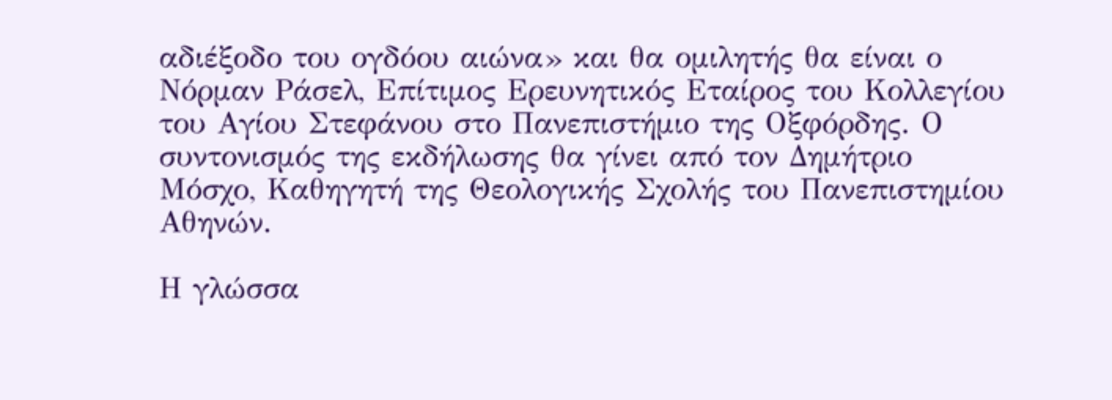αδιέξοδο του ογδόου αιώνα» και θα ομιλητής θα είναι ο Νόρμαν Ράσελ, Επίτιμος Ερευνητικός Εταίρος του Κολλεγίου του Αγίου Στεφάνου στο Πανεπιστήμιο της Οξφόρδης. Ο συντονισμός της εκδήλωσης θα γίνει από τον Δημήτριο Μόσχο, Καθηγητή της Θεολογικής Σχολής του Πανεπιστημίου Αθηνών.

Η γλώσσα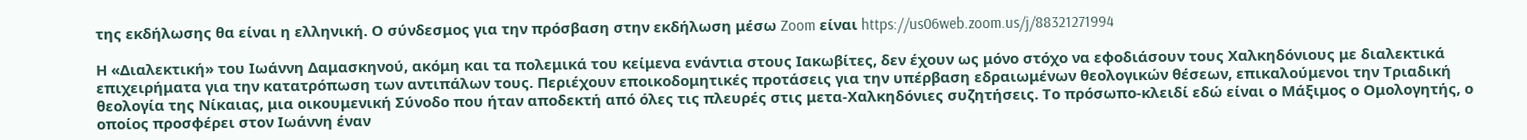της εκδήλωσης θα είναι η ελληνική. Ο σύνδεσμος για την πρόσβαση στην εκδήλωση μέσω Zoom είναι https://us06web.zoom.us/j/88321271994

Η «Διαλεκτική» του Ιωάννη Δαμασκηνού, ακόμη και τα πολεμικά του κείμενα ενάντια στους Ιακωβίτες, δεν έχουν ως μόνο στόχο να εφοδιάσουν τους Χαλκηδόνιους με διαλεκτικά επιχειρήματα για την κατατρόπωση των αντιπάλων τους. Περιέχουν εποικοδομητικές προτάσεις για την υπέρβαση εδραιωμένων θεολογικών θέσεων, επικαλούμενοι την Τριαδική θεολογία της Νίκαιας, μια οικουμενική Σύνοδο που ήταν αποδεκτή από όλες τις πλευρές στις μετα-Χαλκηδόνιες συζητήσεις. Το πρόσωπο-κλειδί εδώ είναι ο Μάξιμος ο Ομολογητής, ο οποίος προσφέρει στον Ιωάννη έναν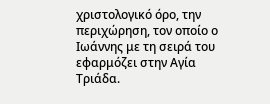χριστολογικό όρο, την περιχώρηση, τον οποίο ο Ιωάννης με τη σειρά του εφαρμόζει στην Αγία Τριάδα.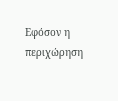Εφόσον η περιχώρηση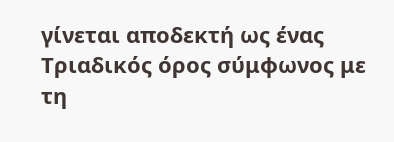γίνεται αποδεκτή ως ένας Τριαδικός όρος σύμφωνος με τη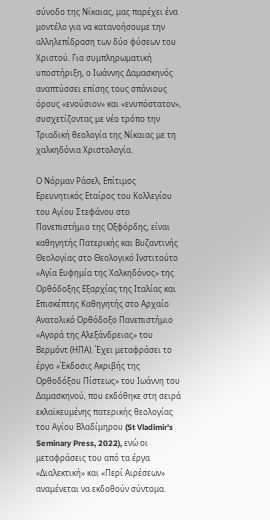σύνοδο της Νίκαιας, μας παρέχει ένα μοντέλο για να κατανοήσουμε την αλληλεπίδραση των δύο φύσεων του Χριστού. Για συμπληρωματική υποστήριξη, ο Ιωάννης Δαμασκηνός αναπτύσσει επίσης τους σπάνιους όρους «ενούσιον» και «ενυπόστατον», συσχετίζοντας με νέο τρόπο την Τριαδική θεολογία της Νίκαιας με τη χαλκηδόνια Χριστολογία.

Ο Νόρμαν Ράσελ, Επίτιμος Ερευνητικός Εταίρος του Κολλεγίου του Αγίου Στεφάνου στο Πανεπιστήμιο της Οξφόρδης, είναι καθηγητής Πατερικής και Βυζαντινής Θεολογίας στο Θεολογικό Ινστιτούτο «Αγία Ευφημία της Χαλκηδόνος» της Ορθόδοξης Εξαρχίας της Ιταλίας και Επισκέπτης Καθηγητής στο Αρχαίο Ανατολικό Ορθόδοξο Πανεπιστήμιο «Αγορά της Αλεξάνδρειας» του Βερμόντ (ΗΠΑ). Έχει μεταφράσει το έργο «Έκδοσις Ακριβής της Ορθοδόξου Πίστεως» του Ιωάννη του Δαμασκηνού, που εκδόθηκε στη σειρά εκλαϊκευμένης πατερικής θεολογίας του Αγίου Βλαδίμηρου (St Vladimir's Seminary Press, 2022), ενώ οι μεταφράσεις του από τα έργα «Διαλεκτική» και «Περί Αιρέσεων» αναμένεται να εκδοθούν σύντομα.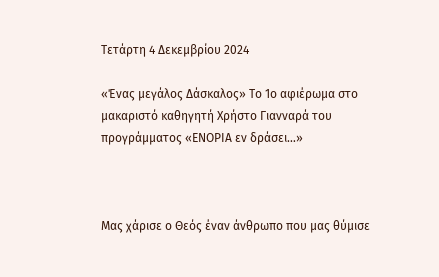Τετάρτη 4 Δεκεμβρίου 2024

«Ένας μεγάλος Δάσκαλος» Το 1ο αφιέρωμα στο μακαριστό καθηγητή Χρήστο Γιανναρά του προγράμματος «ΕΝΟΡΙΑ εν δράσει…»



Μας χάρισε ο Θεός έναν άνθρωπο που μας θύμισε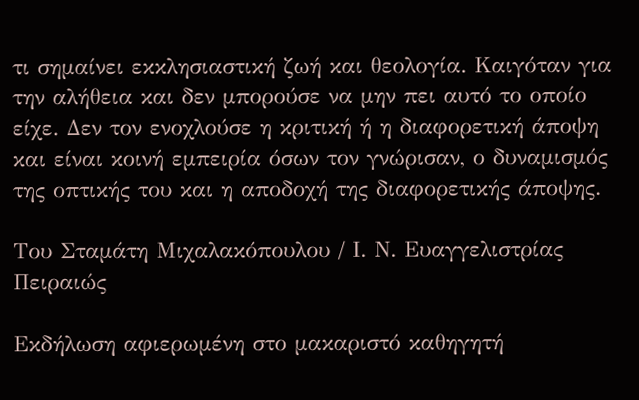τι σημαίνει εκκλησιαστική ζωή και θεολογία. Καιγόταν για την αλήθεια και δεν μπορούσε να μην πει αυτό το οποίο είχε. Δεν τον ενοχλούσε η κριτική ή η διαφορετική άποψη και είναι κοινή εμπειρία όσων τον γνώρισαν, ο δυναμισμός της οπτικής του και η αποδοχή της διαφορετικής άποψης.

Του Σταμάτη Μιχαλακόπουλου / Ι. Ν. Ευαγγελιστρίας Πειραιώς

Εκδήλωση αφιερωμένη στο μακαριστό καθηγητή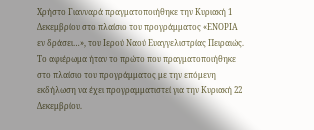Χρήστο Γιανναρά πραγματοποιήθηκε την Κυριακή 1 Δεκεμβρίου στο πλαίσιο του προγράμματος «ΕΝΟΡΙΑ εν δράσει…», του Ιερού Ναού Ευαγγελιστρίας Πειραιώς. Το αφιέρωμα ήταν το πρώτο που πραγματοποιήθηκε στο πλαίσιο του προγράμματος με την επόμενη εκδήλωση να έχει προγραμματιστεί για την Κυριακή 22 Δεκεμβρίου.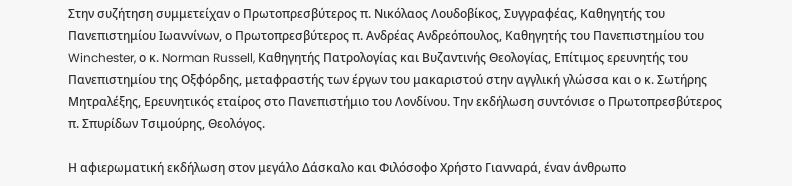Στην συζήτηση συμμετείχαν ο Πρωτοπρεσβύτερος π. Νικόλαος Λουδοβίκος, Συγγραφέας, Καθηγητής του Πανεπιστημίου Ιωαννίνων, ο Πρωτοπρεσβύτερος π. Ανδρέας Ανδρεόπουλος, Καθηγητής του Πανεπιστημίου του Winchester, ο κ. Norman Russell, Καθηγητής Πατρολογίας και Βυζαντινής Θεολογίας, Επίτιμος ερευνητής του Πανεπιστημίου της Οξφόρδης, μεταφραστής των έργων του μακαριστού στην αγγλική γλώσσα και ο κ. Σωτήρης Μητραλέξης, Ερευνητικός εταίρος στο Πανεπιστήμιο του Λονδίνου. Την εκδήλωση συντόνισε ο Πρωτοπρεσβύτερος π. Σπυρίδων Τσιμούρης, Θεολόγος.

Η αφιερωματική εκδήλωση στον μεγάλο Δάσκαλο και Φιλόσοφο Χρήστο Γιανναρά, έναν άνθρωπο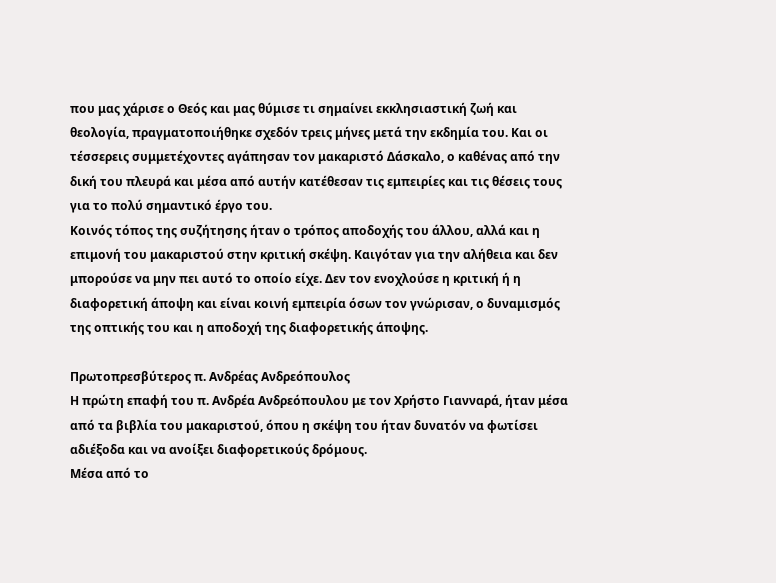που μας χάρισε ο Θεός και μας θύμισε τι σημαίνει εκκλησιαστική ζωή και θεολογία, πραγματοποιήθηκε σχεδόν τρεις μήνες μετά την εκδημία του. Και οι τέσσερεις συμμετέχοντες αγάπησαν τον μακαριστό Δάσκαλο, ο καθένας από την δική του πλευρά και μέσα από αυτήν κατέθεσαν τις εμπειρίες και τις θέσεις τους για το πολύ σημαντικό έργο του.
Κοινός τόπος της συζήτησης ήταν ο τρόπος αποδοχής του άλλου, αλλά και η επιμονή του μακαριστού στην κριτική σκέψη. Καιγόταν για την αλήθεια και δεν μπορούσε να μην πει αυτό το οποίο είχε. Δεν τον ενοχλούσε η κριτική ή η διαφορετική άποψη και είναι κοινή εμπειρία όσων τον γνώρισαν, ο δυναμισμός της οπτικής του και η αποδοχή της διαφορετικής άποψης.

Πρωτοπρεσβύτερος π. Ανδρέας Ανδρεόπουλος
Η πρώτη επαφή του π. Ανδρέα Ανδρεόπουλου με τον Χρήστο Γιανναρά, ήταν μέσα από τα βιβλία του μακαριστού, όπου η σκέψη του ήταν δυνατόν να φωτίσει αδιέξοδα και να ανοίξει διαφορετικούς δρόμους.
Μέσα από το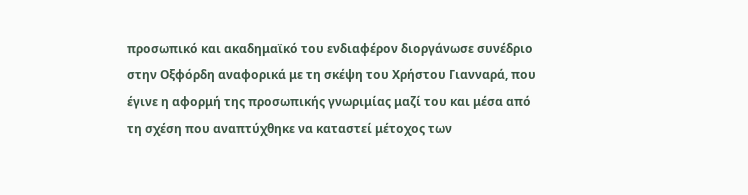προσωπικό και ακαδημαϊκό του ενδιαφέρον διοργάνωσε συνέδριο στην Οξφόρδη αναφορικά με τη σκέψη του Χρήστου Γιανναρά, που έγινε η αφορμή της προσωπικής γνωριμίας μαζί του και μέσα από τη σχέση που αναπτύχθηκε να καταστεί μέτοχος των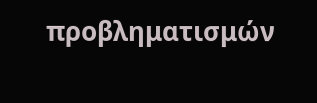προβληματισμών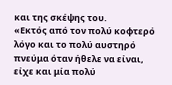και της σκέψης του.
«Εκτός από τον πολύ κοφτερό λόγο και το πολύ αυστηρό πνεύμα όταν ήθελε να είναι, είχε και μία πολύ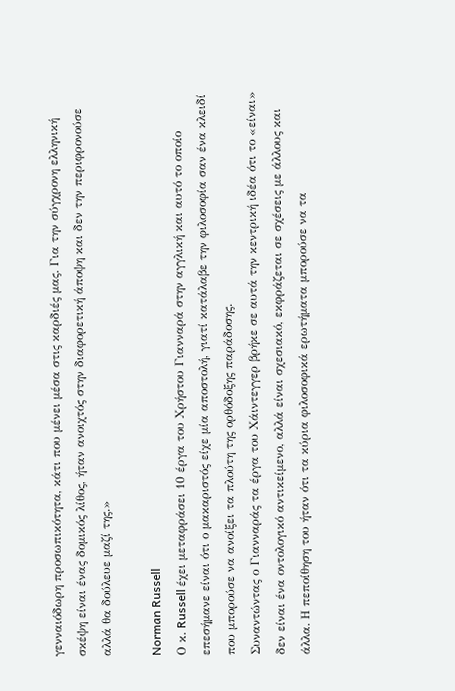γενναιόδωρη προσωπικότητα, κάτι που μένει μέσα στις καρδιές μας. Για την σύγχρονη ελληνική σκέψη είναι ένας δομικός λίθος, ήταν ανοιχτός στην διαφορετική άποψη και δεν την περιφρονούσε αλλά θα δούλευε μαζί της.»

Norman Russell
Ο κ. Russell έχει μεταφράσει 10 έργα του Χρήστου Γιανναρά στην αγγλική και αυτό το οποίο επεσήμανε είναι ότι ο μακαριστός είχε μία αποστολή, γιατί κατάλαβε την φιλοσοφία σαν ένα κλειδί που μπορούσε να ανοίξει τα πλούτη της ορθόδοξης παράδοσης.
Συναντώντας ο Γιανναράς τα έργα του Χάιντεγγερ βρήκε σε αυτά την κεντρική ιδέα ότι το «είναι» δεν είναι ένα οντολογικό αντικείμενο, αλλά είναι σχεσιακό, εκφράζεται σε σχέσεις με άλλους και άλλα. Η πεποίθηση του ήταν ότι τα κύρια φιλοσοφικά ερωτήματα μπορούσε να τα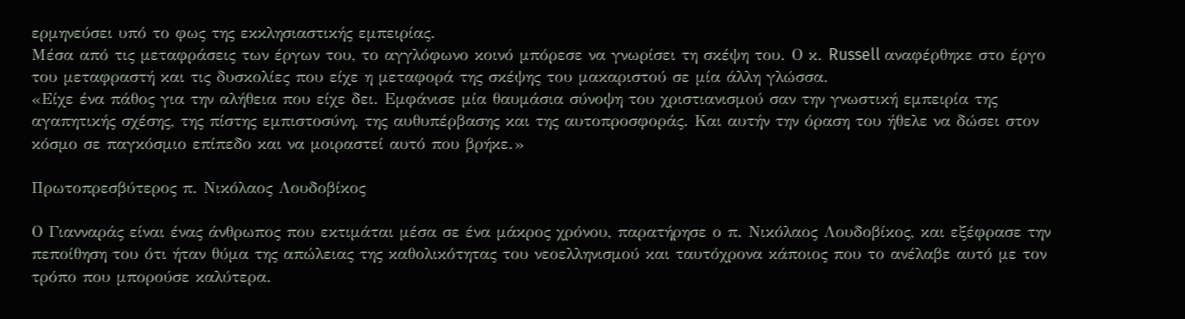ερμηνεύσει υπό το φως της εκκλησιαστικής εμπειρίας.
Μέσα από τις μεταφράσεις των έργων του, το αγγλόφωνο κοινό μπόρεσε να γνωρίσει τη σκέψη του. Ο κ. Russell αναφέρθηκε στο έργο του μεταφραστή και τις δυσκολίες που είχε η μεταφορά της σκέψης του μακαριστού σε μία άλλη γλώσσα.
«Είχε ένα πάθος για την αλήθεια που είχε δει. Εμφάνισε μία θαυμάσια σύνοψη του χριστιανισμού σαν την γνωστική εμπειρία της αγαπητικής σχέσης, της πίστης εμπιστοσύνη, της αυθυπέρβασης και της αυτοπροσφοράς. Και αυτήν την όραση του ήθελε να δώσει στον κόσμο σε παγκόσμιο επίπεδο και να μοιραστεί αυτό που βρήκε.»

Πρωτοπρεσβύτερος π. Νικόλαος Λουδοβίκος

Ο Γιανναράς είναι ένας άνθρωπος που εκτιμάται μέσα σε ένα μάκρος χρόνου, παρατήρησε ο π. Νικόλαος Λουδοβίκος, και εξέφρασε την πεποίθηση του ότι ήταν θύμα της απώλειας της καθολικότητας του νεοελληνισμού και ταυτόχρονα κάποιος που το ανέλαβε αυτό με τον τρόπο που μπορούσε καλύτερα.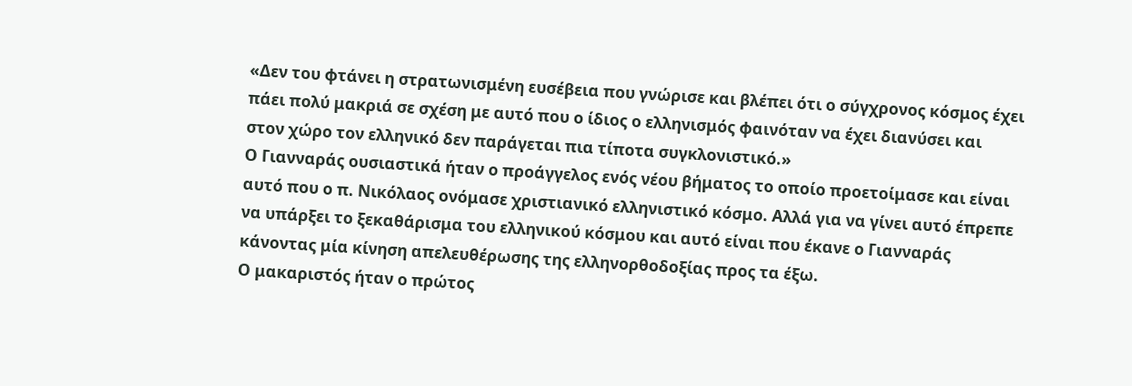«Δεν του φτάνει η στρατωνισμένη ευσέβεια που γνώρισε και βλέπει ότι ο σύγχρονος κόσμος έχει πάει πολύ μακριά σε σχέση με αυτό που ο ίδιος ο ελληνισμός φαινόταν να έχει διανύσει και στον χώρο τον ελληνικό δεν παράγεται πια τίποτα συγκλονιστικό.»
Ο Γιανναράς ουσιαστικά ήταν ο προάγγελος ενός νέου βήματος το οποίο προετοίμασε και είναι αυτό που ο π. Νικόλαος ονόμασε χριστιανικό ελληνιστικό κόσμο. Αλλά για να γίνει αυτό έπρεπε να υπάρξει το ξεκαθάρισμα του ελληνικού κόσμου και αυτό είναι που έκανε ο Γιανναράς κάνοντας μία κίνηση απελευθέρωσης της ελληνορθοδοξίας προς τα έξω.
Ο μακαριστός ήταν ο πρώτος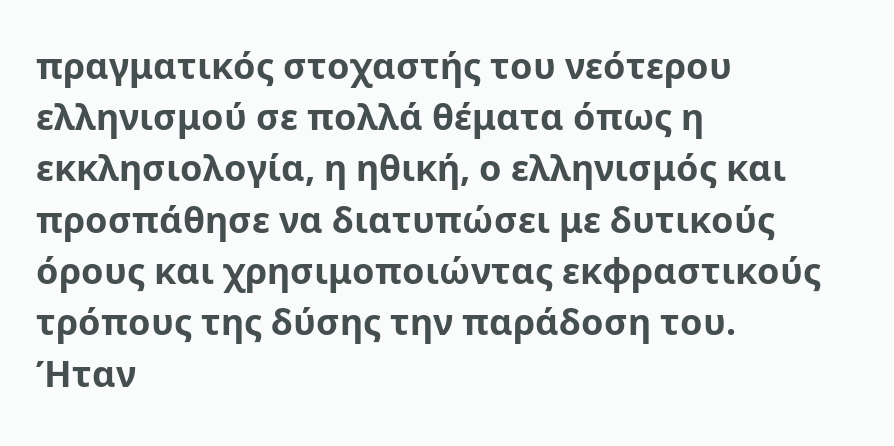πραγματικός στοχαστής του νεότερου ελληνισμού σε πολλά θέματα όπως η εκκλησιολογία, η ηθική, ο ελληνισμός και προσπάθησε να διατυπώσει με δυτικούς όρους και χρησιμοποιώντας εκφραστικούς τρόπους της δύσης την παράδοση του.
Ήταν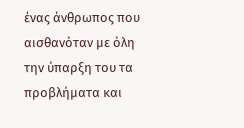ένας άνθρωπος που αισθανόταν με όλη την ύπαρξη του τα προβλήματα και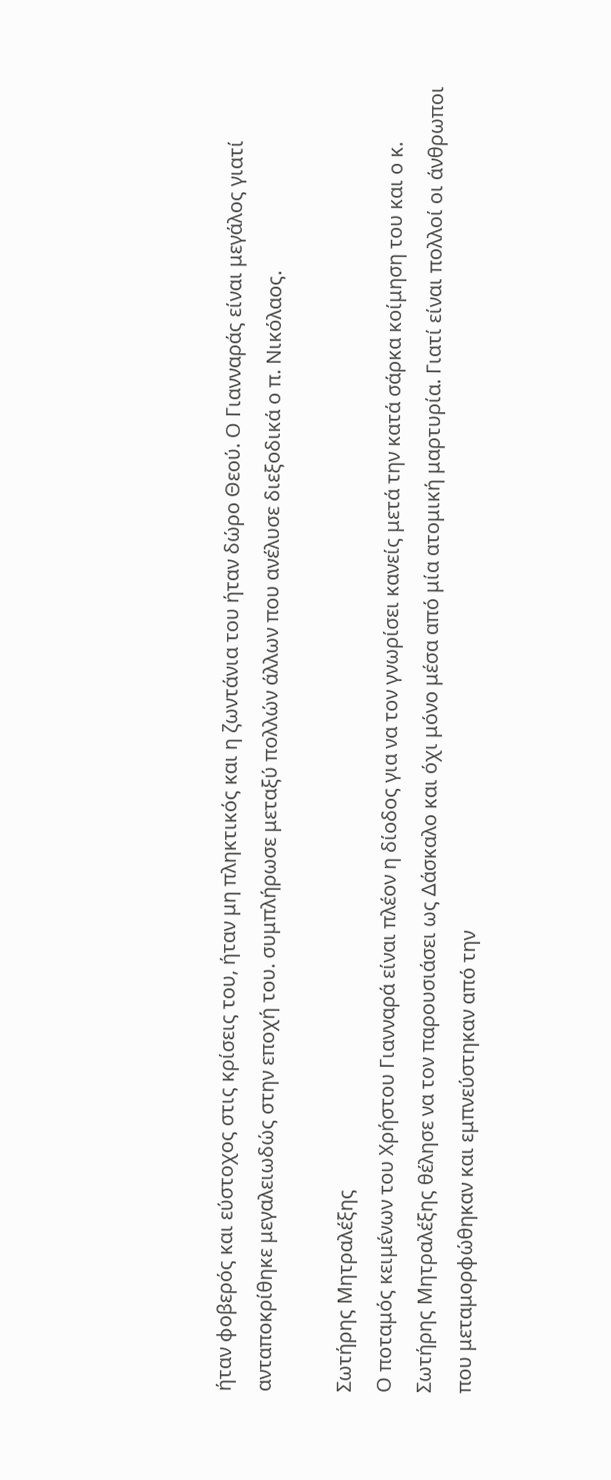ήταν φοβερός και εύστοχος στις κρίσεις του, ήταν μη πληκτικός και η ζωντάνια του ήταν δώρο Θεού. Ο Γιανναράς είναι μεγάλος γιατί ανταποκρίθηκε μεγαλειωδώς στην εποχή του. συμπλήρωσε μεταξύ πολλών άλλων που ανέλυσε διεξοδικά ο π. Νικόλαος.

Σωτήρης Μητραλέξης
Ο ποταμός κειμένων του Χρήστου Γιανναρά είναι πλέον η δίοδος για να τον γνωρίσει κανείς μετά την κατά σάρκα κοίμηση του και ο κ. Σωτήρης Μητραλέξης θέλησε να τον παρουσιάσει ως Δάσκαλο και όχι μόνο μέσα από μία ατομική μαρτυρία. Γιατί είναι πολλοί οι άνθρωποι που μεταμορφώθηκαν και εμπνεύστηκαν από την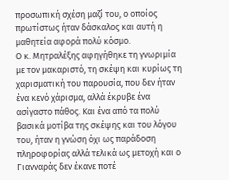προσωπική σχέση μαζί του, ο οποίος πρωτίστως ήταν δάσκαλος και αυτή η μαθητεία αφορά πολύ κόσμο.
Ο κ. Μητραλέξης αφηγήθηκε τη γνωριμία με τον μακαριστό, τη σκέψη και κυρίως τη χαρισματική του παρουσία, που δεν ήταν ένα κενό χάρισμα, αλλά έκρυβε ένα ασίγαστο πάθος. Και ένα από τα πολύ βασικά μοτίβα της σκέψης και του λόγου του, ήταν η γνώση όχι ως παράδοση πληροφορίας αλλά τελικά ως μετοχή και ο Γιανναράς δεν έκανε ποτέ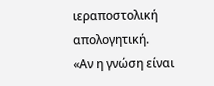ιεραποστολική απολογητική.
«Αν η γνώση είναι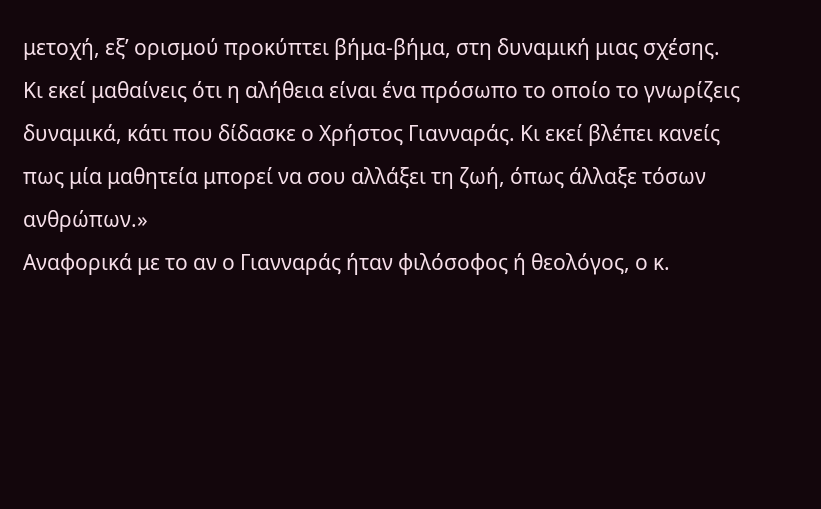μετοχή, εξ’ ορισμού προκύπτει βήμα-βήμα, στη δυναμική μιας σχέσης. Κι εκεί μαθαίνεις ότι η αλήθεια είναι ένα πρόσωπο το οποίο το γνωρίζεις δυναμικά, κάτι που δίδασκε ο Χρήστος Γιανναράς. Κι εκεί βλέπει κανείς πως μία μαθητεία μπορεί να σου αλλάξει τη ζωή, όπως άλλαξε τόσων ανθρώπων.»
Αναφορικά με το αν ο Γιανναράς ήταν φιλόσοφος ή θεολόγος, ο κ.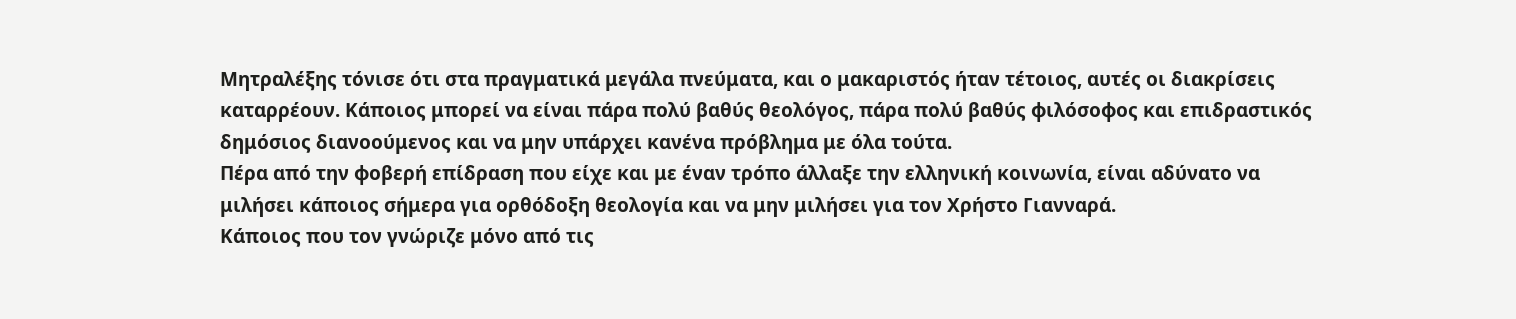Μητραλέξης τόνισε ότι στα πραγματικά μεγάλα πνεύματα, και ο μακαριστός ήταν τέτοιος, αυτές οι διακρίσεις καταρρέουν. Κάποιος μπορεί να είναι πάρα πολύ βαθύς θεολόγος, πάρα πολύ βαθύς φιλόσοφος και επιδραστικός δημόσιος διανοούμενος και να μην υπάρχει κανένα πρόβλημα με όλα τούτα.
Πέρα από την φοβερή επίδραση που είχε και με έναν τρόπο άλλαξε την ελληνική κοινωνία, είναι αδύνατο να μιλήσει κάποιος σήμερα για ορθόδοξη θεολογία και να μην μιλήσει για τον Χρήστο Γιανναρά.
Κάποιος που τον γνώριζε μόνο από τις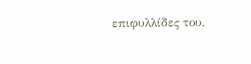επιφυλλίδες του,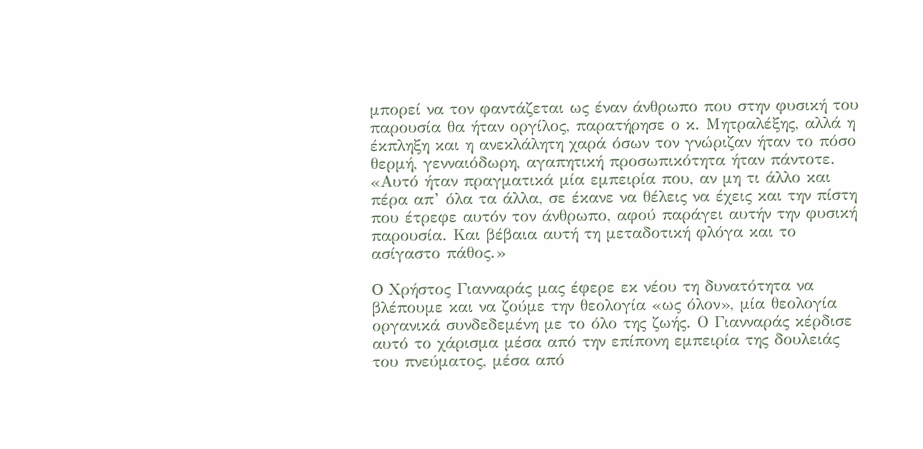μπορεί να τον φαντάζεται ως έναν άνθρωπο που στην φυσική του παρουσία θα ήταν οργίλος, παρατήρησε ο κ. Μητραλέξης, αλλά η έκπληξη και η ανεκλάλητη χαρά όσων τον γνώριζαν ήταν το πόσο θερμή, γενναιόδωρη, αγαπητική προσωπικότητα ήταν πάντοτε.
«Αυτό ήταν πραγματικά μία εμπειρία που, αν μη τι άλλο και πέρα απ’ όλα τα άλλα, σε έκανε να θέλεις να έχεις και την πίστη που έτρεφε αυτόν τον άνθρωπο, αφού παράγει αυτήν την φυσική παρουσία. Και βέβαια αυτή τη μεταδοτική φλόγα και το ασίγαστο πάθος.»

O Χρήστος Γιανναράς μας έφερε εκ νέου τη δυνατότητα να βλέπουμε και να ζούμε την θεολογία «ως όλον», μία θεολογία οργανικά συνδεδεμένη με το όλο της ζωής. Ο Γιανναράς κέρδισε αυτό το χάρισμα μέσα από την επίπονη εμπειρία της δουλειάς του πνεύματος, μέσα από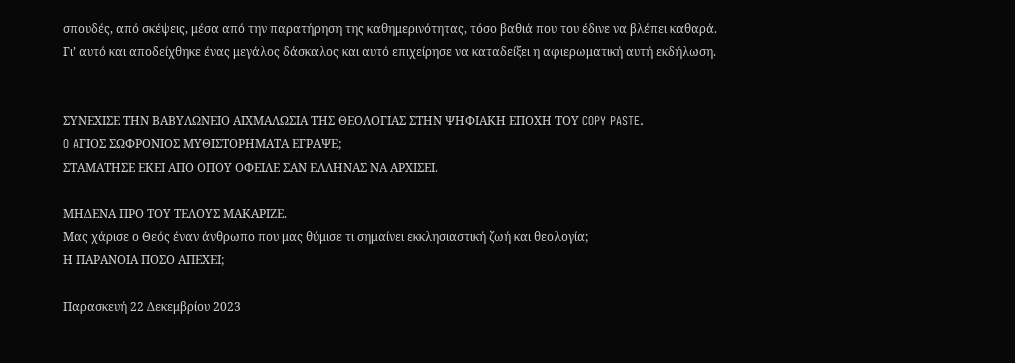σπουδές, από σκέψεις, μέσα από την παρατήρηση της καθημερινότητας, τόσο βαθιά που του έδινε να βλέπει καθαρά. Γι’ αυτό και αποδείχθηκε ένας μεγάλος δάσκαλος και αυτό επιχείρησε να καταδείξει η αφιερωματική αυτή εκδήλωση.


ΣΥΝΕΧΙΣΕ ΤΗΝ ΒΑΒΥΛΩΝΕΙΟ ΑΙΧΜΑΛΩΣΙΑ ΤΗΣ ΘΕΟΛΟΓΙΑΣ ΣΤΗΝ ΨΗΦΙΑΚΗ ΕΠΟΧΗ ΤΟΥ COPY PASTE.
O AΓΙΟΣ ΣΩΦΡΟΝΙΟΣ ΜΥΘΙΣΤΟΡΗΜΑΤΑ ΕΓΡΑΨΕ;
ΣΤΑΜΑΤΗΣΕ ΕΚΕΙ ΑΠΟ ΟΠΟΥ ΟΦΕΙΛΕ ΣΑΝ ΕΛΛΗΝΑΣ ΝΑ ΑΡΧΙΣΕΙ.

ΜΗΔΕΝΑ ΠΡΟ ΤΟΥ ΤΕΛΟΥΣ ΜΑΚΑΡΙΖΕ.
Μας χάρισε ο Θεός έναν άνθρωπο που μας θύμισε τι σημαίνει εκκλησιαστική ζωή και θεολογία;
Η ΠΑΡΑΝΟΙΑ ΠΟΣΟ ΑΠΕΧΕΙ;

Παρασκευή 22 Δεκεμβρίου 2023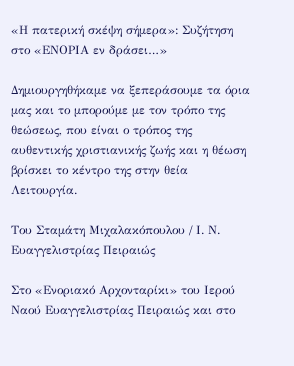«Η πατερική σκέψη σήμερα»: Συζήτηση στο «ΕΝΟΡΙΑ εν δράσει…»

Δημιουργηθήκαμε να ξεπεράσουμε τα όρια μας και το μπορούμε με τον τρόπο της θεώσεως, που είναι ο τρόπος της αυθεντικής χριστιανικής ζωής και η θέωση βρίσκει το κέντρο της στην θεία Λειτουργία.

Του Σταμάτη Μιχαλακόπουλου / Ι. Ν. Ευαγγελιστρίας Πειραιώς

Στο «Ενοριακό Αρχονταρίκι» του Ιερού Ναού Ευαγγελιστρίας Πειραιώς και στο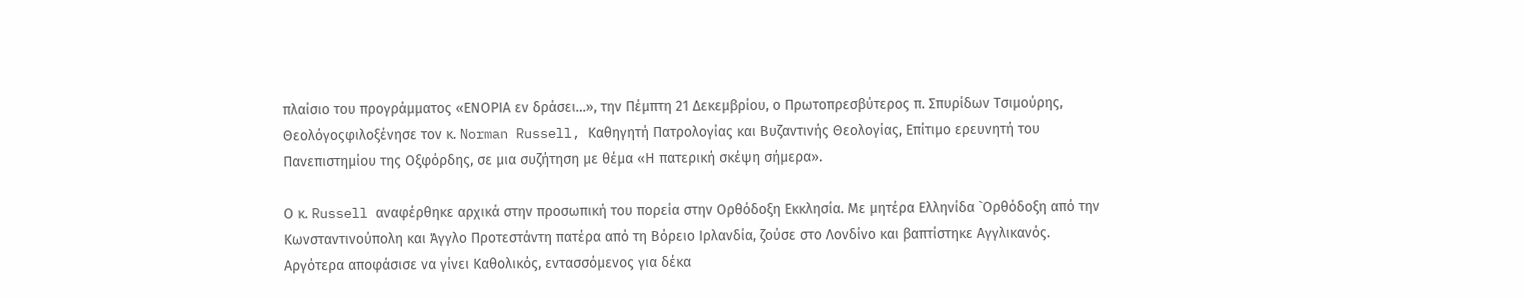πλαίσιο του προγράμματος «ΕΝΟΡΙΑ εν δράσει…», την Πέμπτη 21 Δεκεμβρίου, ο Πρωτοπρεσβύτερος π. Σπυρίδων Τσιμούρης, Θεολόγοςφιλοξένησε τον κ. Norman Russell, Καθηγητή Πατρολογίας και Βυζαντινής Θεολογίας, Επίτιμο ερευνητή του Πανεπιστημίου της Οξφόρδης, σε μια συζήτηση με θέμα «Η πατερική σκέψη σήμερα».

Ο κ. Russell αναφέρθηκε αρχικά στην προσωπική του πορεία στην Ορθόδοξη Εκκλησία. Με μητέρα Ελληνίδα `Ορθόδοξη από την Κωνσταντινούπολη και Άγγλο Προτεστάντη πατέρα από τη Βόρειο Ιρλανδία, ζούσε στο Λονδίνο και βαπτίστηκε Αγγλικανός.
Αργότερα αποφάσισε να γίνει Καθολικός, εντασσόμενος για δέκα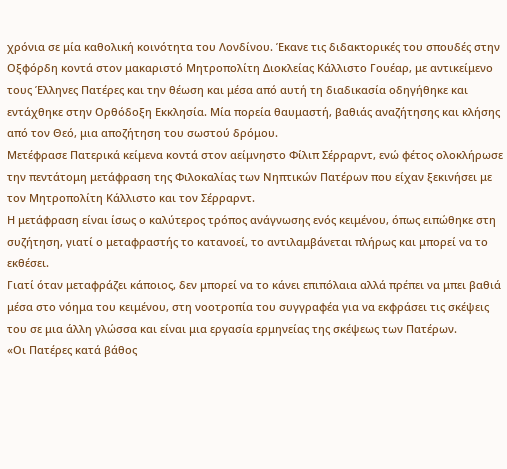χρόνια σε μία καθολική κοινότητα του Λονδίνου. Έκανε τις διδακτορικές του σπουδές στην Οξφόρδη κοντά στον μακαριστό Μητροπολίτη Διοκλείας Κάλλιστο Γουέαρ, με αντικείμενο τους Έλληνες Πατέρες και την θέωση και μέσα από αυτή τη διαδικασία οδηγήθηκε και εντάχθηκε στην Ορθόδοξη Εκκλησία. Μία πορεία θαυμαστή, βαθιάς αναζήτησης και κλήσης από τον Θεό, μια αποζήτηση του σωστού δρόμου.
Μετέφρασε Πατερικά κείμενα κοντά στον αείμνηστο Φίλιπ Σέρραρντ, ενώ φέτος ολοκλήρωσε την πεντάτομη μετάφραση της Φιλοκαλίας των Νηπτικών Πατέρων που είχαν ξεκινήσει με τον Μητροπολίτη Κάλλιστο και τον Σέρραρντ.
Η μετάφραση είναι ίσως ο καλύτερος τρόπος ανάγνωσης ενός κειμένου, όπως ειπώθηκε στη συζήτηση, γιατί ο μεταφραστής το κατανοεί, το αντιλαμβάνεται πλήρως και μπορεί να το εκθέσει.
Γιατί όταν μεταφράζει κάποιος, δεν μπορεί να το κάνει επιπόλαια αλλά πρέπει να μπει βαθιά μέσα στο νόημα του κειμένου, στη νοοτροπία του συγγραφέα για να εκφράσει τις σκέψεις του σε μια άλλη γλώσσα και είναι μια εργασία ερμηνείας της σκέψεως των Πατέρων.
«Οι Πατέρες κατά βάθος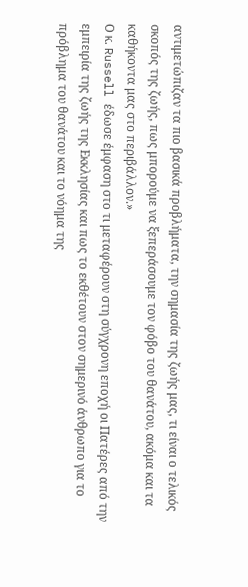αντιμετώπιζαν τα πιο βασικά προβλήματα, την σημασία της ζωής μας, τι είναι ο τελικός σκοπός της ζωής, πως μπορούμε να ξεπεράσουμε τον φόβο του θανάτου, ακόμα και τα καθήκοντα μας στο περιβάλλον.»
Ο κ. Russell έδωσε έμφαση στο τι μεταφέρουν στη σύγχρονη εποχή οι Πατέρες από την εμπειρία της ζωής της Εκκλησίας και πως το εκθέτουν στον σημερινό άνθρωπο για το πρόβλημα του θανάτου και το νόημα της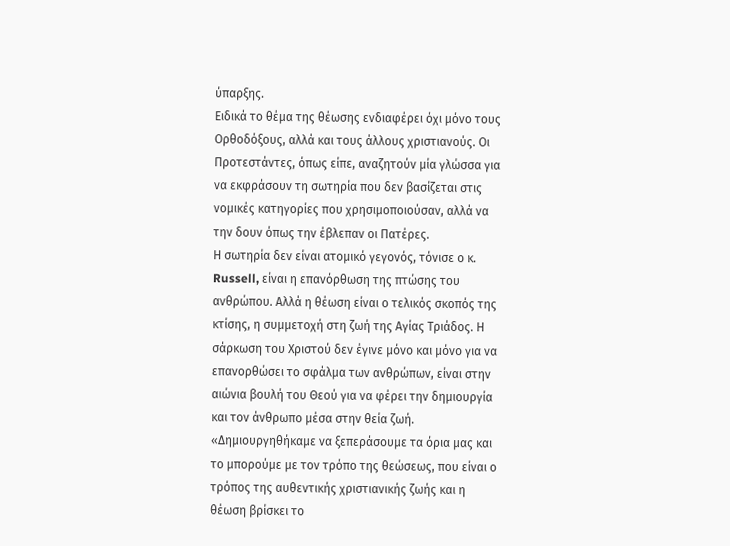ύπαρξης.
Ειδικά το θέμα της θέωσης ενδιαφέρει όχι μόνο τους Ορθοδόξους, αλλά και τους άλλους χριστιανούς. Οι Προτεστάντες, όπως είπε, αναζητούν μία γλώσσα για να εκφράσουν τη σωτηρία που δεν βασίζεται στις νομικές κατηγορίες που χρησιμοποιούσαν, αλλά να την δουν όπως την έβλεπαν οι Πατέρες.
Η σωτηρία δεν είναι ατομικό γεγονός, τόνισε ο κ. Russell, είναι η επανόρθωση της πτώσης του ανθρώπου. Αλλά η θέωση είναι ο τελικός σκοπός της κτίσης, η συμμετοχή στη ζωή της Αγίας Τριάδος. Η σάρκωση του Χριστού δεν έγινε μόνο και μόνο για να επανορθώσει το σφάλμα των ανθρώπων, είναι στην αιώνια βουλή του Θεού για να φέρει την δημιουργία και τον άνθρωπο μέσα στην θεία ζωή.
«Δημιουργηθήκαμε να ξεπεράσουμε τα όρια μας και το μπορούμε με τον τρόπο της θεώσεως, που είναι ο τρόπος της αυθεντικής χριστιανικής ζωής και η θέωση βρίσκει το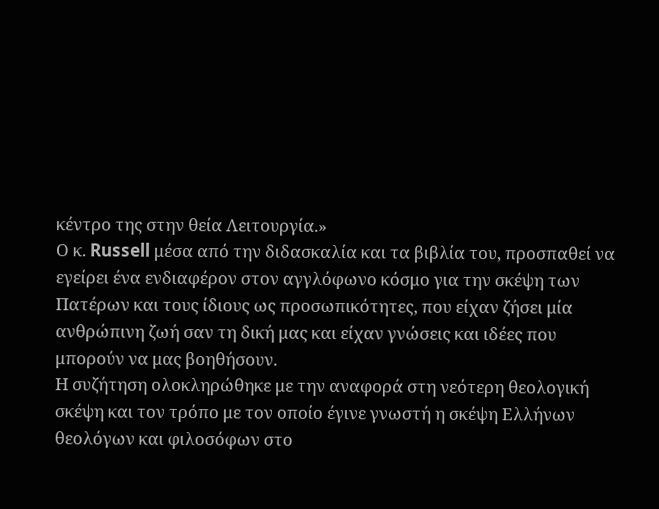κέντρο της στην θεία Λειτουργία.»
Ο κ. Russell μέσα από την διδασκαλία και τα βιβλία του, προσπαθεί να εγείρει ένα ενδιαφέρον στον αγγλόφωνο κόσμο για την σκέψη των Πατέρων και τους ίδιους ως προσωπικότητες, που είχαν ζήσει μία ανθρώπινη ζωή σαν τη δική μας και είχαν γνώσεις και ιδέες που μπορούν να μας βοηθήσουν.
Η συζήτηση ολοκληρώθηκε με την αναφορά στη νεότερη θεολογική σκέψη και τον τρόπο με τον οποίο έγινε γνωστή η σκέψη Ελλήνων θεολόγων και φιλοσόφων στο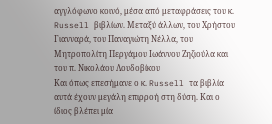αγγλόφωνο κοινό, μέσα από μεταφράσεις του κ. Russell βιβλίων. Μεταξύ άλλων, του Χρήστου Γιανναρά, του Παναγιώτη Νέλλα, του Μητροπολίτη Περγάμου Ιωάννου Ζηζιούλα και του π. Νικολάου Λουδοβίκου
Και όπως επεσήμανε ο κ. Russell τα βιβλία αυτά έχουν μεγάλη επιρροή στη δύση. Και ο ίδιος βλέπει μία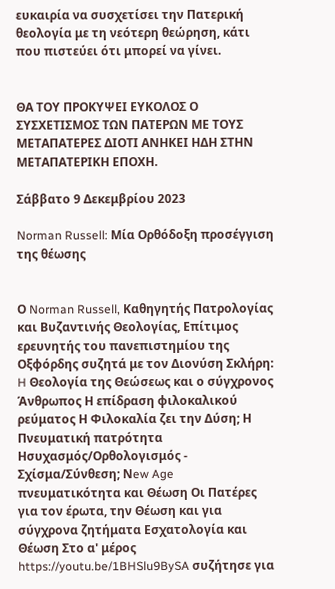ευκαιρία να συσχετίσει την Πατερική θεολογία με τη νεότερη θεώρηση, κάτι που πιστεύει ότι μπορεί να γίνει.


ΘΑ ΤΟΥ ΠΡΟΚΥΨΕΙ ΕΥΚΟΛΟΣ Ο ΣΥΣΧΕΤΙΣΜΟΣ ΤΩΝ ΠΑΤΕΡΩΝ ΜΕ ΤΟΥΣ ΜΕΤΑΠΑΤΕΡΕΣ ΔΙΟΤΙ ΑΝΗΚΕΙ ΗΔΗ ΣΤΗΝ ΜΕΤΑΠΑΤΕΡΙΚΗ ΕΠΟΧΗ.

Σάββατο 9 Δεκεμβρίου 2023

Norman Russell: Μία Ορθόδοξη προσέγγιση της θέωσης


Ο Norman Russell, Καθηγητής Πατρολογίας και Βυζαντινής Θεολογίας, Επίτιμος ερευνητής του πανεπιστημίου της Οξφόρδης συζητά με τον Διονύση Σκλήρη: H Θεολογία της Θεώσεως και ο σύγχρονος Άνθρωπος Η επίδραση φιλοκαλικού ρεύματος Η Φιλοκαλία ζει την Δύση; Η Πνευματική πατρότητα Ησυχασμός/Ορθολογισμός - Σχίσμα/Σύνθεση; Νew Age πνευματικότητα και Θέωση Οι Πατέρες για τον έρωτα, την Θέωση και για σύγχρονα ζητήματα Εσχατολογία και Θέωση Στο α' μέρος https://youtu.be/1BHSlu9BySA συζήτησε για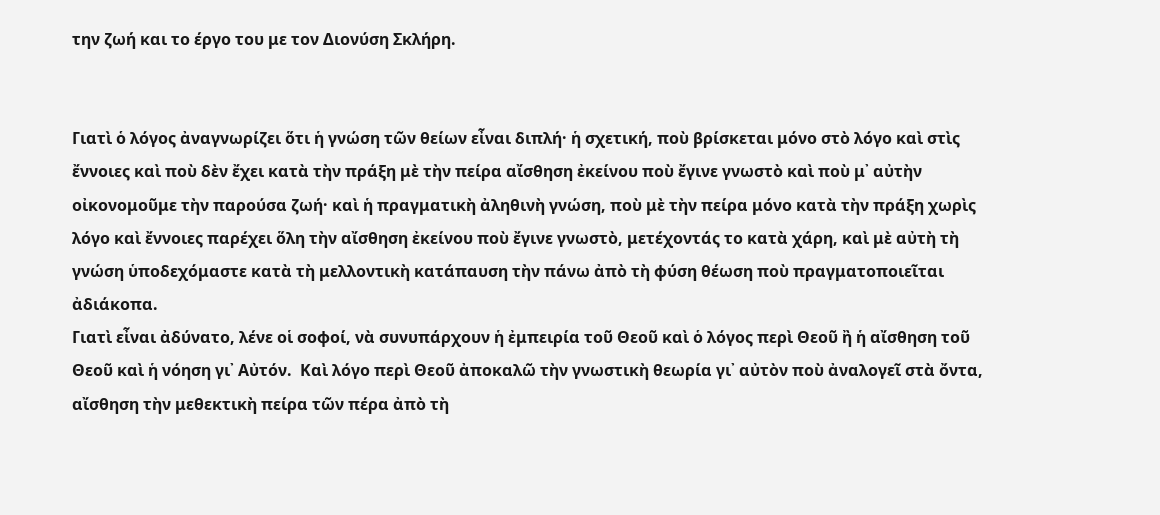την ζωή και το έργο του με τον Διονύση Σκλήρη.


Γιατὶ ὁ λόγος ἀναγνωρίζει ὅτι ἡ γνώση τῶν θείων εἶναι διπλή· ἡ σχετική, ποὺ βρίσκεται μόνο στὸ λόγο καὶ στὶς ἔννοιες καὶ ποὺ δὲν ἔχει κατὰ τὴν πράξη μὲ τὴν πείρα αἴσθηση ἐκείνου ποὺ ἔγινε γνωστὸ καὶ ποὺ μ᾿ αὐτὴν οἰκονομοῦμε τὴν παρούσα ζωή· καὶ ἡ πραγματικὴ ἀληθινὴ γνώση, ποὺ μὲ τὴν πείρα μόνο κατὰ τὴν πράξη χωρὶς λόγο καὶ ἔννοιες παρέχει ὅλη τὴν αἴσθηση ἐκείνου ποὺ ἔγινε γνωστὸ, μετέχοντάς το κατὰ χάρη, καὶ μὲ αὐτὴ τὴ γνώση ὑποδεχόμαστε κατὰ τὴ μελλοντικὴ κατάπαυση τὴν πάνω ἀπὸ τὴ φύση θέωση ποὺ πραγματοποιεῖται ἀδιάκοπα.
Γιατὶ εἶναι ἀδύνατο, λένε οἱ σοφοί, νὰ συνυπάρχουν ἡ ἐμπειρία τοῦ Θεοῦ καὶ ὁ λόγος περὶ Θεοῦ ἢ ἡ αἴσθηση τοῦ Θεοῦ καὶ ἡ νόηση γι᾿ Αὐτόν.  Καὶ λόγο περὶ Θεοῦ ἀποκαλῶ τὴν γνωστικὴ θεωρία γι᾿ αὐτὸν ποὺ ἀναλογεῖ στὰ ὄντα, αἴσθηση τὴν μεθεκτικὴ πείρα τῶν πέρα ἀπὸ τὴ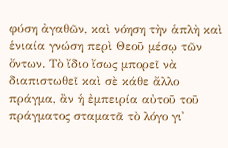φύση ἀγαθῶν, καὶ νόηση τὴν ἁπλὴ καὶ ἑνιαία γνώση περὶ Θεοῦ μέσῳ τῶν ὄντων. Τὸ ἴδιο ἴσως μπορεῖ νὰ διαπιστωθεῖ καὶ σὲ κάθε ἄλλο πράγμα, ἂν ἡ ἐμπειρία αὐτοῦ τοῦ πράγματος σταματᾶ τὸ λόγο γι᾿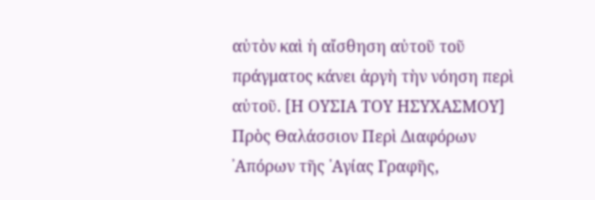αὐτὸν καὶ ἡ αἴσθηση αὐτοῦ τοῦ πράγματος κάνει ἀργὴ τὴν νόηση περὶ αὐτοῦ. [Η ΟΥΣΙΑ ΤΟΥ ΗΣΥΧΑΣΜΟΥ] Πρὸς Θαλάσσιον Περὶ Διαφόρων ᾿Απόρων τῆς ῾Αγίας Γραφῆς,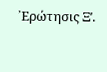᾿Ερώτησις Ξʹ.